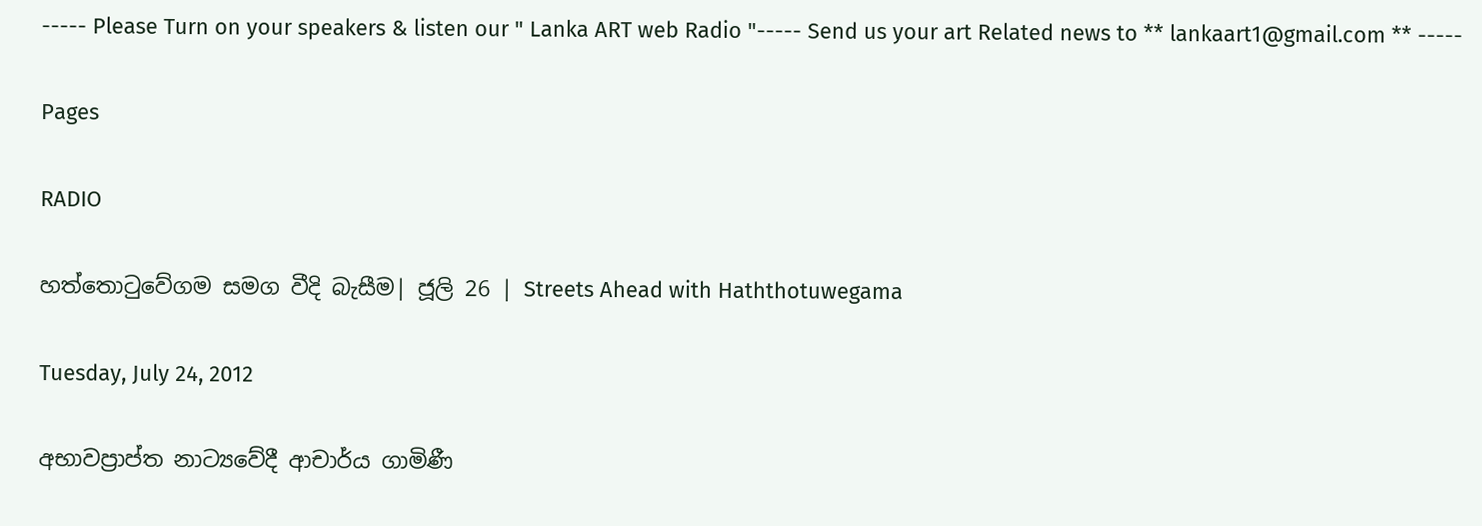----- Please Turn on your speakers & listen our " Lanka ART web Radio "----- Send us your art Related news to ** lankaart1@gmail.com ** -----

Pages

RADIO

හත්තොටුවේගම සමග වීදි බැසීම| ජූලි 26 | Streets Ahead with Haththotuwegama

Tuesday, July 24, 2012

අභාවප්‍රාප්ත නාට්‍යවේදී ආචාර්ය ගාමිණී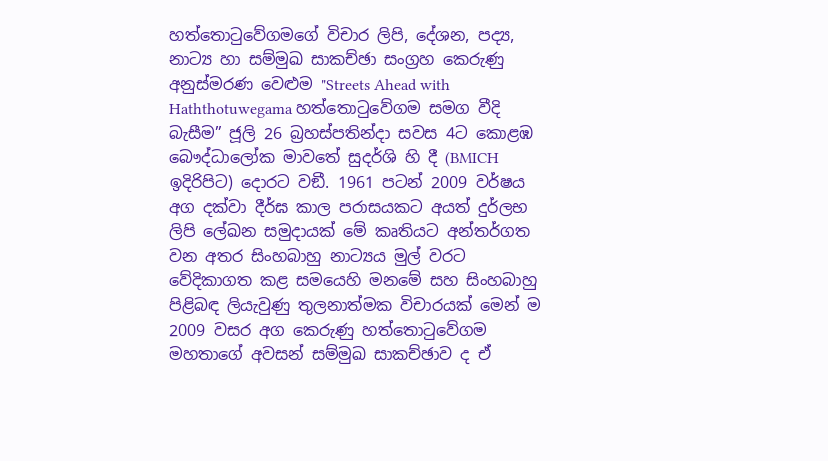හත්තොටුවේගමගේ විචාර ලිපි, දේශන, පද්‍ය, නාට්‍ය හා සම්මුඛ සාකච්ඡා සංග්‍රහ කෙරුණු අනුස්මරණ වෙළුම "Streets Ahead with Haththotuwegama හත්තොටුවේගම සමග වීදි බැසීම” ජූලි 26 බ්‍රහස්පතින්දා සවස 4ට කොළඹ බෞද්ධාලෝක මාවතේ සුදර්ශි හි දී (BMICH ඉදිරිපිට) දොරට වඞී. 1961 පටන් 2009 වර්ෂය අග දක්වා දීර්ඝ කාල පරාසයකට අයත් දුර්ලභ ලිපි ලේඛන සමුදායක් මේ කෘතියට අන්තර්ගත වන අතර සිංහබාහු නාට්‍යය මුල් වරට වේදිකාගත කළ සමයෙහි මනමේ සහ සිංහබාහු පිළිබඳ ලියැවුණු තුලනාත්මක විචාරයක් මෙන් ම 2009 වසර අග කෙරුණු හත්තොටුවේගම මහතාගේ අවසන් සම්මුඛ සාකච්ඡාව ද ඒ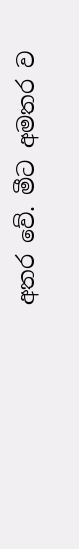අතර වේ. මීට අමතර ව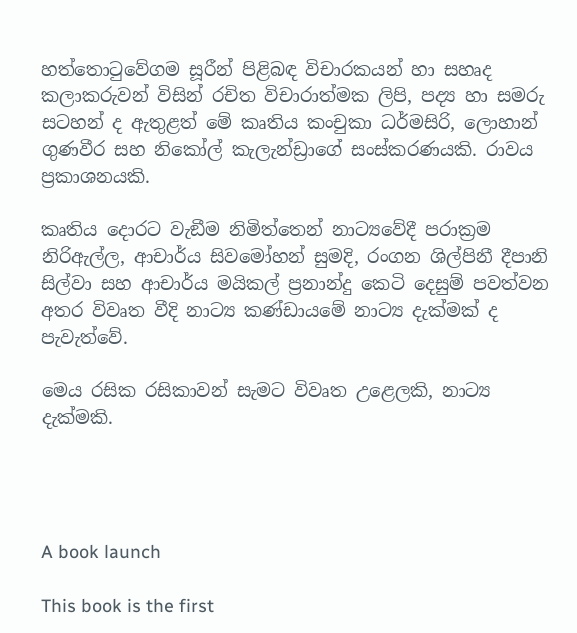හත්තොටුවේගම සූරීන් පිළිබඳ විචාරකයන් හා සහෘද කලාකරුවන් විසින් රචිත විචාරාත්මක ලිපි, පද්‍ය හා සමරු සටහන් ද ඇතුළත් මේ කෘතිය කංචුකා ධර්මසිරි, ලොහාන් ගුණවීර සහ නිකෝල් කැලැන්ඩ්‍රාගේ සංස්කරණයකි. රාවය ප්‍රකාශනයකි.

කෘතිය දොරට වැඞීම නිමිත්තෙන් නාට්‍යවේදී පරාක්‍රම නිරිඇල්ල, ආචාර්ය සිවමෝහන් සුමදි, රංගන ශිල්පිනී දීපානි සිල්වා සහ ආචාර්ය මයිකල් ප්‍රනාන්දු කෙටි දෙසුම් පවත්වන අතර විවෘත වීදි නාට්‍ය කණ්ඩායමේ නාට්‍ය දැක්මක් ද පැවැත්වේ.

මෙය රසික රසිකාවන් සැමට විවෘත උළෙලකි, නාට්‍ය දැක්මකි.




A book launch

This book is the first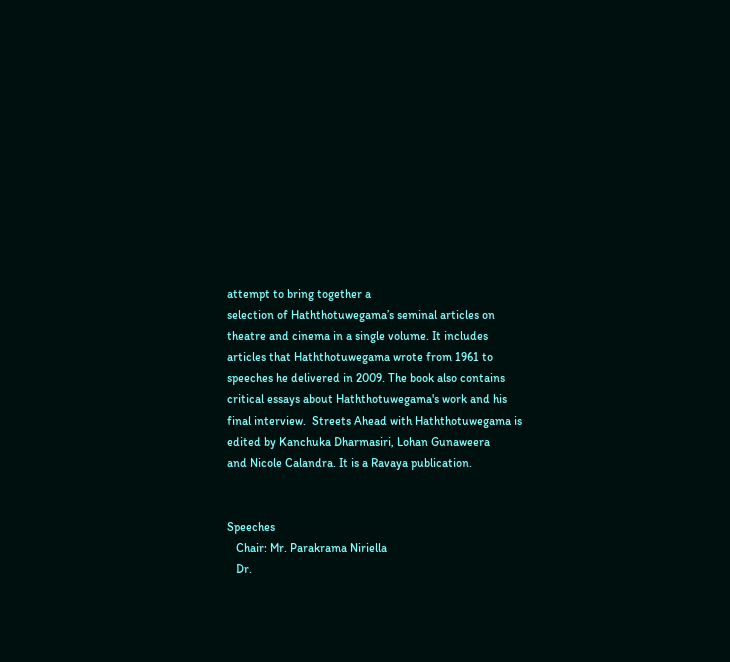attempt to bring together a
selection of Haththotuwegama’s seminal articles on
theatre and cinema in a single volume. It includes
articles that Haththotuwegama wrote from 1961 to
speeches he delivered in 2009. The book also contains
critical essays about Haththotuwegama's work and his
final interview.  Streets Ahead with Haththotuwegama is
edited by Kanchuka Dharmasiri, Lohan Gunaweera
and Nicole Calandra. It is a Ravaya publication.


Speeches
   Chair: Mr. Parakrama Niriella
   Dr.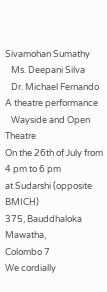Sivamohan Sumathy
   Ms. Deepani Silva
   Dr. Michael Fernando
A theatre performance
   Wayside and Open Theatre
On the 26th of July from 4 pm to 6 pm
at Sudarshi (opposite BMICH)
375, Bauddhaloka Mawatha,
Colombo 7
We cordially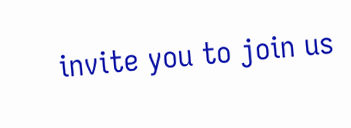invite you to join us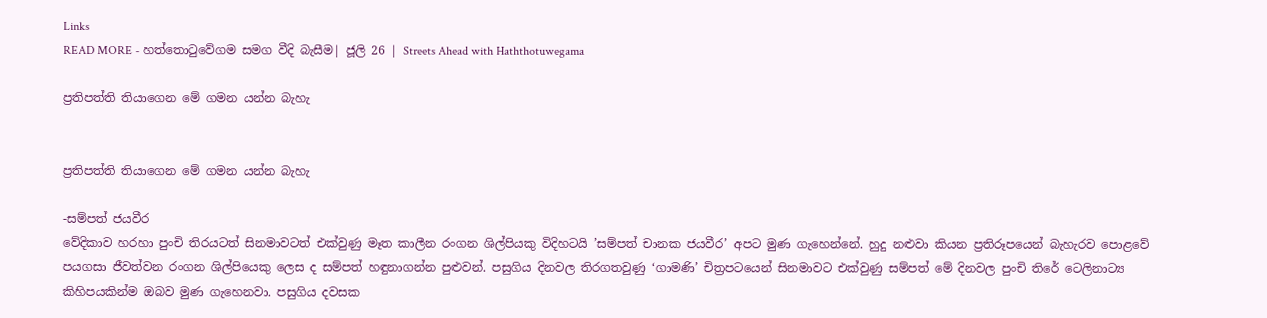Links
READ MORE - හත්තොටුවේගම සමග වීදි බැසීම| ජූලි 26 | Streets Ahead with Haththotuwegama

ප්‍රතිපත්ති තියාගෙන මේ ගමන යන්න බැහැ


ප්‍රතිපත්ති තියාගෙන මේ ගමන යන්න බැහැ

-සම්පත් ජයවීර
වේදිකාව හරහා පුංචි තිරයටත් සිනමාවටත් එක්වුණු මෑත කාලීන රංගන ශිල්පියකු විදිහටයි ’සම්පත් චානක ජයවීර’ අපට මුණ ගැහෙන්නේ. හුදු නළුවා කියන ප්‍රතිරූපයෙන් බැහැරව පොළවේ පයගසා ජීවත්වන රංගන ශිල්පියෙකු ලෙස ද සම්පත් හඳුනාගන්න පුළුවන්. පසුගිය දිනවල තිරගතවුණු ‘ගාමණි’ චිත්‍රපටයෙන් සිනමාවට එක්වුණු සම්පත් මේ දිනවල පුංචි තිරේ ටෙලිනාට්‍ය කිහිපයකින්ම ඔබව මුණ ගැහෙනවා. පසුගිය දවසක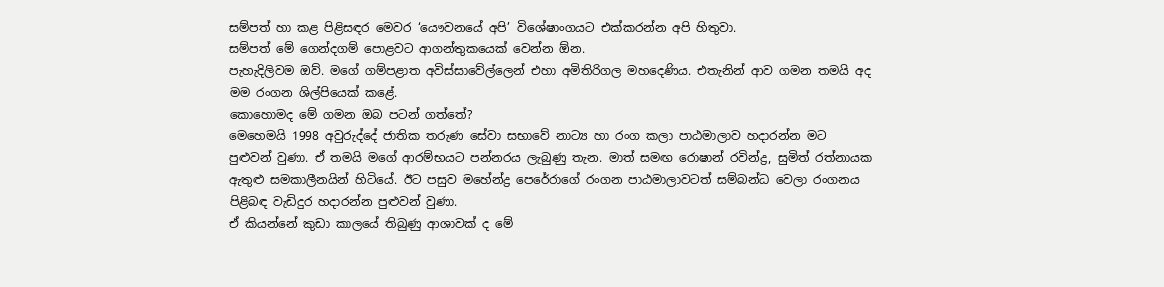සම්පත් හා කළ පිළිසඳර මෙවර ‘යෞවනයේ අපි’ විශේෂාංගයට එක්කරන්න අපි හිතුවා.
සම්පත් මේ ගෙන්දගම් පොළවට ආගන්තුකයෙක් වෙන්න ඕන.
පැහැදිලිවම ඔව්. මගේ ගම්පළාත අවිස්සාවේල්ලෙන් එහා අමිතිරිගල මහදෙණිය. එතැනින් ආව ගමන තමයි අද මම රංගන ශිල්පියෙක් කළේ.
කොහොමද මේ ගමන ඔබ පටන් ගත්තේ?
මෙහෙමයි 1998 අවුරුද්දේ ජාතික තරුණ සේවා සභාවේ නාට්‍ය හා රංග කලා පාඨමාලාව හදාරන්න මට පුළුවන් වුණා. ඒ තමයි මගේ ආරම්භයට පන්නරය ලැබුණු තැන. මාත් සමඟ රොෂාන් රවින්ද්‍ර, සුමිත් රත්නායක ඇතුළු සමකාලීනයින් හිටියේ. ඊට පසුව මහේන්ද්‍ර පෙරේරාගේ රංගන පාඨමාලාවටත් සම්බන්ධ වෙලා රංගනය පිළිබඳ වැඩිදුර හදාරන්න පුළුවන් වුණා.
ඒ කියන්නේ කුඩා කාලයේ තිබුණු ආශාවක් ද මේ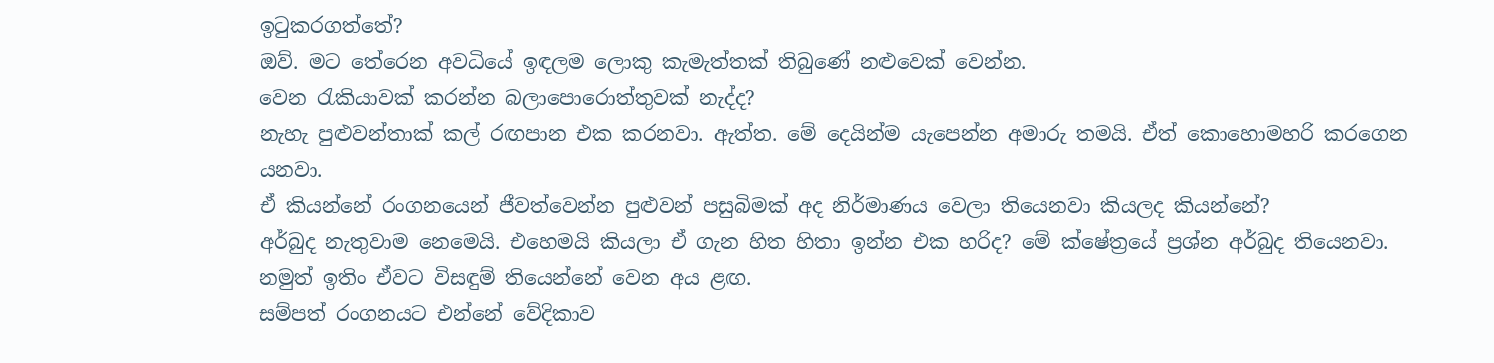ඉටුකරගත්තේ?
ඔව්. මට තේරෙන අවධියේ ඉඳලම ලොකු කැමැත්තක් තිබුණේ නළුවෙක් වෙන්න.
වෙන රැකියාවක් කරන්න බලාපොරොත්තුවක් නැද්ද?
නැහැ පුළුවන්තාක් කල් රඟපාන එක කරනවා. ඇත්ත. මේ දෙයින්ම යැපෙන්න අමාරු තමයි. ඒත් කොහොමහරි කරගෙන යනවා.
ඒ කියන්නේ රංගනයෙන් ජීවත්වෙන්න පුළුවන් පසුබිමක් අද නිර්මාණය වෙලා තියෙනවා කියලද කියන්නේ?
අර්බුද නැතුවාම නෙමෙයි. එහෙමයි කියලා ඒ ගැන හිත හිතා ඉන්න එක හරිද? මේ ක්ෂේත්‍රයේ ප්‍රශ්න අර්බුද තියෙනවා. නමුත් ඉතිං ඒවට විසඳුම් තියෙන්නේ වෙන අය ළඟ.
සම්පත් රංගනයට එන්නේ වේදිකාව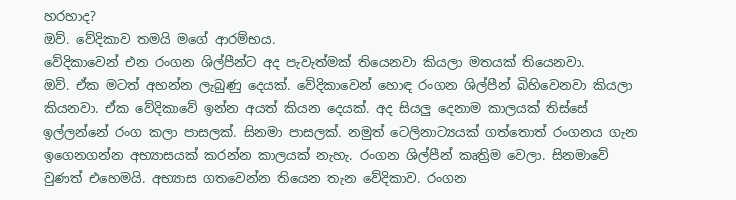හරහාද?
ඔව්. වේදිකාව තමයි මගේ ආරම්භය.
වේදිකාවෙන් එන රංගන ශිල්පීන්ට අද පැවැත්මක් තියෙනවා කියලා මතයක් තියෙනවා.
ඔව්. ඒක මටත් අහන්න ලැබුණු දෙයක්. වේදිකාවෙන් හොඳ රංගන ශිල්පීන් බිහිවෙනවා කියලා කියනවා. ඒක වේදිකාවේ ඉන්න අයත් කියන දෙයක්. අද සියලු දෙනාම කාලයක් තිස්සේ ඉල්ලන්නේ රංග කලා පාසලක්. සිනමා පාසලක්. නමුත් ටෙලිනාට්‍යයක් ගත්තොත් රංගනය ගැන ඉගෙනගන්න අභ්‍යාසයක් කරන්න කාලයක් නැහැ. රංගන ශිල්පීන් කෘත්‍රිම වෙලා. සිනමාවේ වුණත් එහෙමයි. අභ්‍යාස ගතවෙන්න තියෙන තැන වේදිකාව. රංගන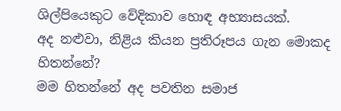ශිල්පියෙකුට වේදිකාව හොඳ අභ්‍යාසයක්.
අද නළුවා, නිළිය කියන ප්‍රතිරූපය ගැන මොකද හිතන්නේ?
මම හිතන්නේ අද පවතින සමාජ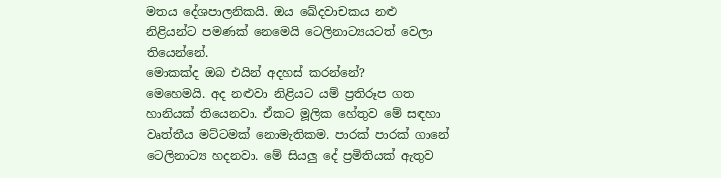මතය දේශපාලනිකයි. ඔය ඛේදවාචකය නළු නිළියන්ට පමණක් නෙමෙයි ටෙලිනාට්‍යයටත් වෙලා තියෙන්නේ.
මොකක්ද ඔබ එයින් අදහස් කරන්නේ?
මෙහෙමයි. අද නළුවා නිළියට යම් ප්‍රතිරූප ගත හානියක් තියෙනවා. ඒකට මූලික හේතුව මේ සඳහා වෘත්තීය මට්ටමක් නොමැතිකම. පාරක් පාරක් ගානේ ටෙලිනාට්‍ය හදනවා. මේ සියලු දේ ප්‍රමිතියක් ඇතුව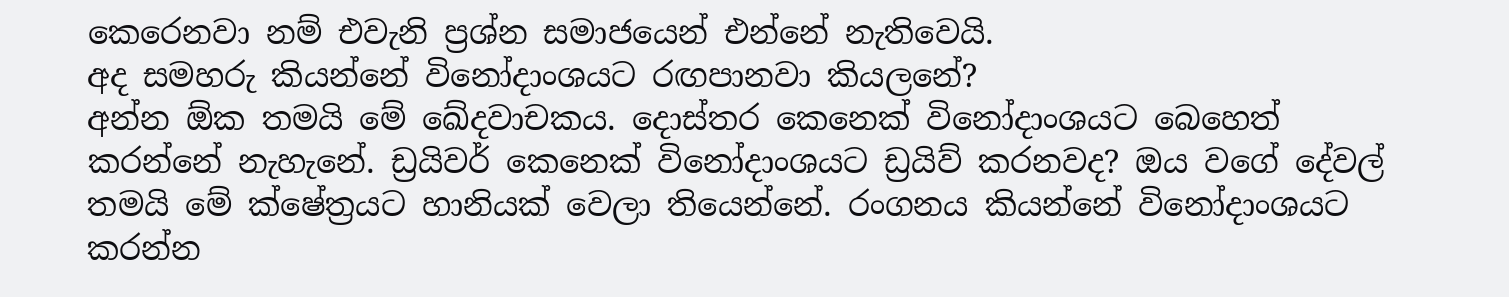කෙරෙනවා නම් එවැනි ප්‍රශ්න සමාජයෙන් එන්නේ නැතිවෙයි.
අද සමහරු කියන්නේ විනෝදාංශයට රඟපානවා කියලනේ?
අන්න ඕක තමයි මේ ඛේදවාචකය. දොස්තර කෙනෙක් විනෝදාංශයට බෙහෙත් කරන්නේ නැහැනේ. ඩ්‍රයිවර් කෙනෙක් විනෝදාංශයට ඩ්‍රයිව් කරනවද? ඔය වගේ දේවල් තමයි මේ ක්ෂේත්‍රයට හානියක් වෙලා තියෙන්නේ. රංගනය කියන්නේ විනෝදාංශයට කරන්න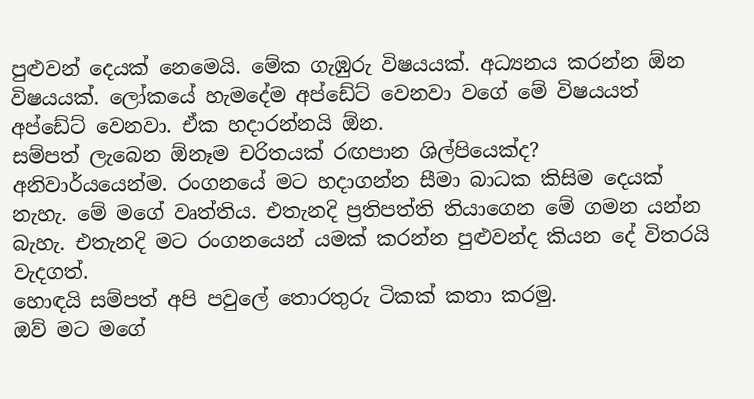පුළුවන් දෙයක් නෙමෙයි. මේක ගැඹුරු විෂයයක්. අධ්‍යනය කරන්න ඕන විෂයයක්. ලෝකයේ හැමදේම අප්ඩේට් වෙනවා වගේ මේ විෂයයත් අප්ඩේට් වෙනවා. ඒක හදාරන්නයි ඕන.
සම්පත් ලැබෙන ඕනෑම චරිතයක් රඟපාන ශිල්පියෙක්ද?
අනිවාර්යයෙන්ම. රංගනයේ මට හදාගන්න සීමා බාධක කිසිම දෙයක් නැහැ. මේ මගේ වෘත්තිය. එතැනදි ප්‍රතිපත්ති තියාගෙන මේ ගමන යන්න බැහැ. එතැනදි මට රංගනයෙන් යමක් කරන්න පුළුවන්ද කියන දේ විතරයි වැදගත්.
හොඳයි සම්පත් අපි පවුලේ තොරතුරු ටිකක් කතා කරමු.
ඔව් මට මගේ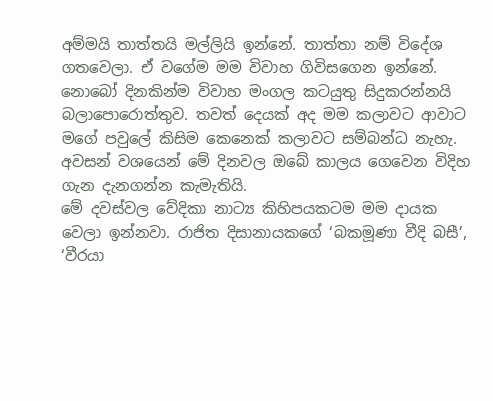අම්මයි තාත්තයි මල්ලියි ඉන්නේ. තාත්තා නම් විදේශ ගතවෙලා. ඒ වගේම මම විවාහ ගිවිසගෙන ඉන්නේ. නොබෝ දිනකින්ම විවාහ මංගල කටයුතු සිදුකරන්නයි බලාපොරොත්තුව. තවත් දෙයක් අද මම කලාවට ආවාට මගේ පවුලේ කිසිම කෙනෙක් කලාවට සම්බන්ධ නැහැ.
අවසන් වශයෙන් මේ දිනවල ඔබේ කාලය ගෙවෙන විදිහ ගැන දැනගන්න කැමැතියි.
මේ දවස්වල වේදිකා නාට්‍ය කිහිපයකටම මම දායක වෙලා ඉන්නවා. රාජිත දිසානායකගේ ‘බකමූණා වීදි බසී’, ‘වීරයා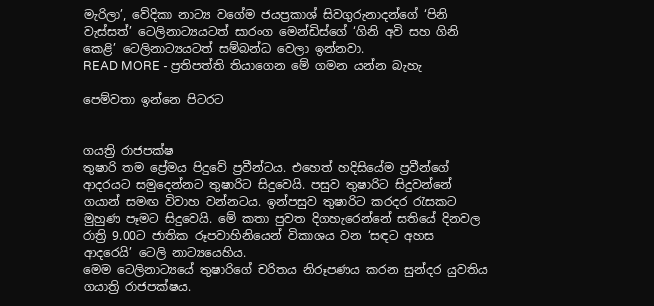මැරිලා’, වේදිකා නාට්‍ය වගේම ජයප්‍රකාශ් සිවගුරුනාදන්ගේ ‘පිනි වැස්සත්’ ටෙලිනාට්‍යයටත් සාරංග මෙන්ඩිස්ගේ ‘ගිනි අවි සහ ගිනි කෙළි’ ටෙලිනාට්‍යයටත් සම්බන්ධ වෙලා ඉන්නවා.
READ MORE - ප්‍රතිපත්ති තියාගෙන මේ ගමන යන්න බැහැ

පෙම්වතා ඉන්නෙ පිටරට


ගයත්‍රි රාජපක්ෂ
තුෂාරි තම ප්‍රේමය පිදුවේ ප්‍රවීන්ටය. එහෙත් හදිසියේම ප්‍රවීන්ගේ ආදරයට සමුදෙන්නට තුෂාරිට සිදුවෙයි. පසුව තුෂාරිට සිදුවන්නේ ගයාන් සමඟ විවාහ වන්නටය. ඉන්පසුව තුෂාරිට කරදර රැසකට මුහුණ පෑමට සිදුවෙයි. මේ කතා පුවත දිගහැරෙන්නේ සතියේ දිනවල රාත්‍රි 9.00ට ජාතික රූපවාහිනියෙන් විකාශය වන ‘සඳට අහස ආදරෙයි’ ටෙලි නාට්‍යයෙහිය.
මෙම ටෙලිනාට්‍යයේ තුෂාරිගේ චරිතය නිරූපණය කරන සුන්දර යුවතිය ගයාත්‍රි රාජපක්ෂය.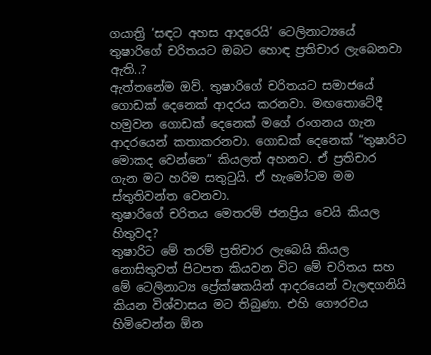ගයාත්‍රි ‘සඳට අහස ආදරෙයි’ ටෙලිනාට්‍යයේ තුෂාරිගේ චරිතයට ඔබට හොඳ ප්‍රතිචාර ලැබෙනවා ඇති..?
ඇත්තනේම ඔව්. තුෂාරිගේ චරිතයට සමාජයේ ගොඩක් දෙනෙක් ආදරය කරනවා. මඟතොටේදී හමුවන ගොඩක් දෙනෙක් මගේ රංගනය ගැන ආදරයෙන් කතාකරනවා. ගොඩක් දෙනෙක් “තුෂාරිට මොකද වෙන්නෙ” කියලත් අහනව. ඒ ප්‍රතිචාර ගැන මට හරිම සතුටුයි. ඒ හැමෝටම මම ස්තුතිවන්ත වෙනවා.
තුෂාරිගේ චරිතය මෙතරම් ජනප්‍රිය වෙයි කියල හිතුවද?
තුෂාරිට මේ තරම් ප්‍රතිචාර ලැබෙයි කියල නොසිතුවත් පිටපත කියවන විට මේ චරිතය සහ මේ ටෙලිනාට්‍ය ප්‍රේක්ෂකයින් ආදරයෙන් වැලඳගනියි කියන විශ්වාසය මට තිබුණා. එහි ගෞරවය හිමිවෙන්න ඕන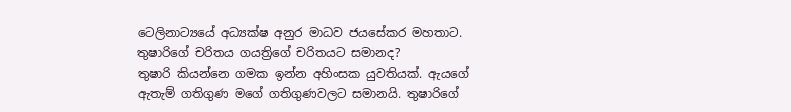ටෙලිනාට්‍යයේ අධ්‍යක්ෂ අනුර මාධව ජයසේකර මහතාට.
තුෂාරිගේ චරිතය ගයත්‍රිගේ චරිතයට සමානද?
තුෂාරි කියන්නෙ ගමක ඉන්න අහිංසක යුවතියක්. ඇයගේ ඇතැම් ගතිගුණ මගේ ගතිගුණවලට සමානයි. තුෂාරිගේ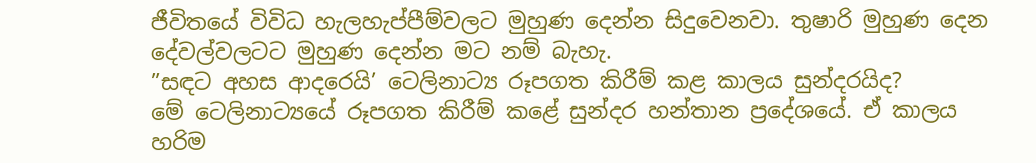ජීවිතයේ විවිධ හැලහැප්පීම්වලට මුහුණ දෙන්න සිදුවෙනවා. තුෂාරි මුහුණ දෙන දේවල්වලටට මුහුණ දෙන්න මට නම් බැහැ.
”සඳට අහස ආදරෙයි’ ටෙලිනාට්‍ය රූපගත කිරීම් කළ කාලය සුන්දරයිද?
මේ ටෙලිනාට්‍යයේ රූපගත කිරීම් කළේ සුන්දර හන්තාන ප්‍රදේශයේ. ඒ කාලය හරිම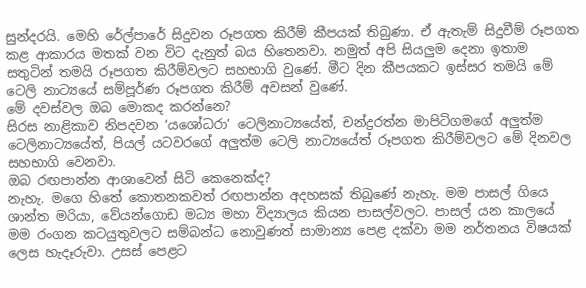සුන්දරයි. මෙහි රේල්පාරේ සිදුවන රූපගත කිරීම් කීපයක් තිබුණා. ඒ ඇතැම් සිදුවීම් රූපගත කළ ආකාරය මතක් වන විට දැනුත් බය හිතෙනවා. නමුත් අපි සියලුම දෙනා ඉතාම සතුටින් තමයි රූපගත කිරීම්වලට සහභාගි වුණේ. මීට දින කීපයකට ඉස්සර තමයි මේ ටෙලි නාට්‍යයේ සම්පූර්ණ රූපගත කිරීම් අවසන් වුණේ.
මේ දවස්වල ඔබ මොකද කරන්නෙ?
සිරස නාළිකාව නිපදවන ‘යශෝධරා’ ටෙලිනාට්‍යයේත්, චන්ද්‍රරත්න මාපිටිගමගේ අලුත්ම ටෙලිනාට්‍යයේත්, පියල් යටවරගේ අලුත්ම ටෙලි නාට්‍යයේත් රූපගත කිරීම්වලට මේ දිනවල සහභාගි වෙනවා.
ඔබ රඟපාන්න ආශාවෙන් සිටි කෙනෙක්ද?
නැහැ. මගෙ හිතේ කොතනකවත් රඟපාන්න අදහසක් තිබුණේ නැහැ. මම පාසල් ගියෙ ශාන්ත මරියා, වේයන්ගොඩ මධ්‍ය මහා විද්‍යාලය කියන පාසල්වලට. පාසල් යන කාලයේ මම රංගන කටයුතුවලට සම්බන්ධ නොවුණත් සාමාන්‍ය පෙළ දක්වා මම නර්තනය විෂයක් ලෙස හැදෑරුවා. උසස් පෙළට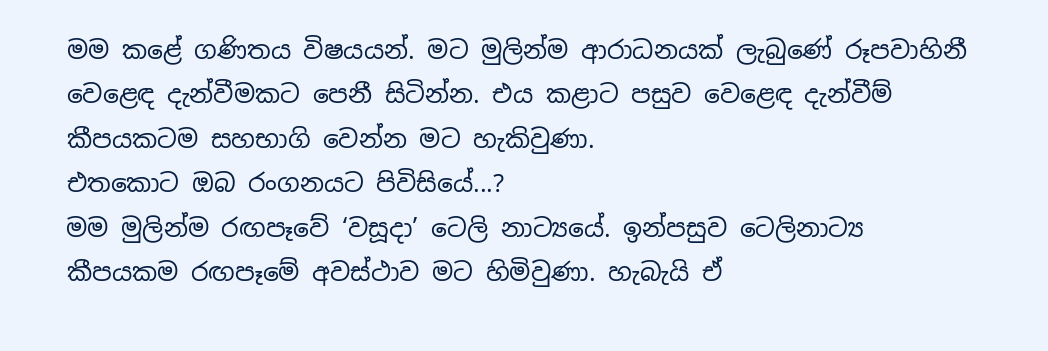මම කළේ ගණිතය විෂයයන්. මට මුලින්ම ආරාධනයක් ලැබුණේ රූපවාහිනී වෙළෙඳ දැන්වීමකට පෙනී සිටින්න. එය කළාට පසුව වෙළෙඳ දැන්වීම් කීපයකටම සහභාගි වෙන්න මට හැකිවුණා.
එතකොට ඔබ රංගනයට පිවිසියේ...?
මම මුලින්ම රඟපෑවේ ‘වසූදා’ ටෙලි නාට්‍යයේ. ඉන්පසුව ටෙලිනාට්‍ය කීපයකම රඟපෑමේ අවස්ථාව මට හිමිවුණා. හැබැයි ඒ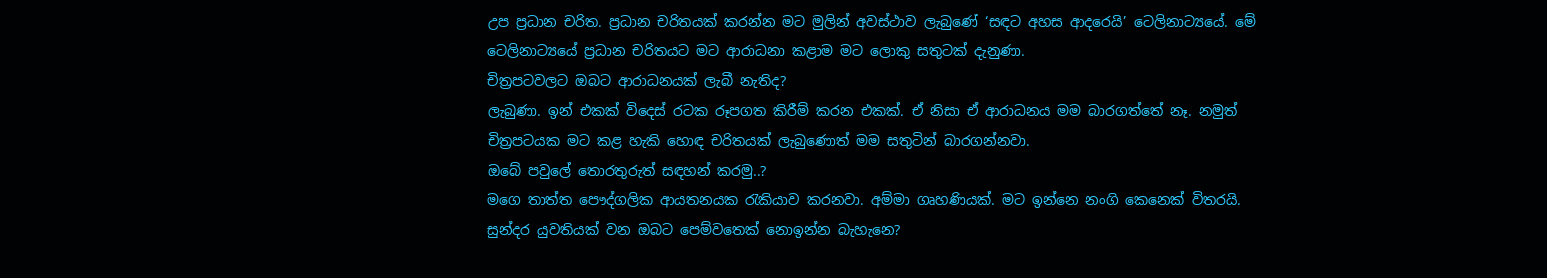උප ප්‍රධාන චරිත. ප්‍රධාන චරිතයක් කරන්න මට මුලින් අවස්ථාව ලැබුණේ ‘සඳට අහස ආදරෙයි’ ටෙලිනාට්‍යයේ. මේ ටෙලිනාට්‍යයේ ප්‍රධාන චරිතයට මට ආරාධනා කළාම මට ලොකු සතුටක් දැනුණා.
චිත්‍රපටවලට ඔබට ආරාධනයක් ලැබී නැතිද?
ලැබුණා. ඉන් එකක් විදෙස් රටක රූපගත කිරීම් කරන එකක්. ඒ නිසා ඒ ආරාධනය මම බාරගත්තේ නෑ. නමුත් චිත්‍රපටයක මට කළ හැකි හොඳ චරිතයක් ලැබුණොත් මම සතුටින් බාරගන්නවා.
ඔබේ පවුලේ තොරතුරුත් සඳහන් කරමු..?
මගෙ තාත්ත පෞද්ගලික ආයතනයක රැකියාව කරනවා. අම්මා ගෘහණියක්. මට ඉන්නෙ නංගි කෙනෙක් විතරයි.
සුන්දර යුවතියක් වන ඔබට පෙම්වතෙක් නොඉන්න බැහැනෙ?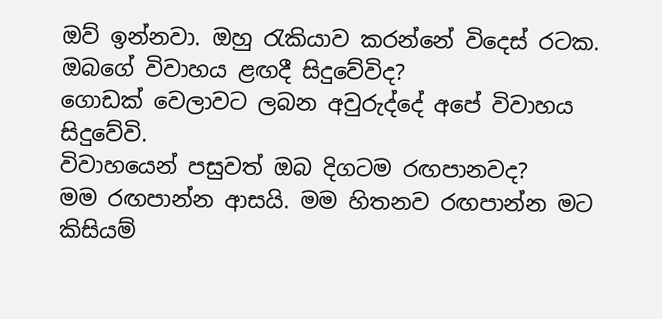ඔව් ඉන්නවා. ඔහු රැකියාව කරන්නේ විදෙස් රටක.
ඔබගේ විවාහය ළඟදී සිදුවේවිද?
ගොඩක් වෙලාවට ලබන අවුරුද්දේ අපේ විවාහය සිදුවේවි.
විවාහයෙන් පසුවත් ඔබ දිගටම රඟපානවද?
මම රඟපාන්න ආසයි. මම හිතනව රඟපාන්න මට කිසියම්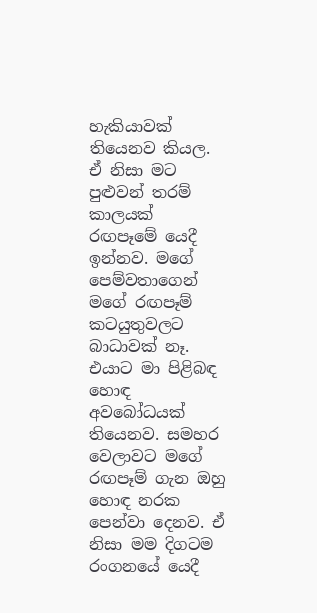හැකියාවක් තියෙනව කියල. ඒ නිසා මට පුළුවන් තරම් කාලයක් රඟපෑමේ යෙදී ඉන්නව. මගේ පෙම්වතාගෙන් මගේ රඟපෑම් කටයුතුවලට බාධාවක් නෑ. එයාට මා පිළිබඳ හොඳ අවබෝධයක් තියෙනව. සමහර වෙලාවට මගේ රඟපෑම් ගැන ඔහු හොඳ නරක පෙන්වා දෙනව. ඒ නිසා මම දිගටම රංගනයේ යෙදී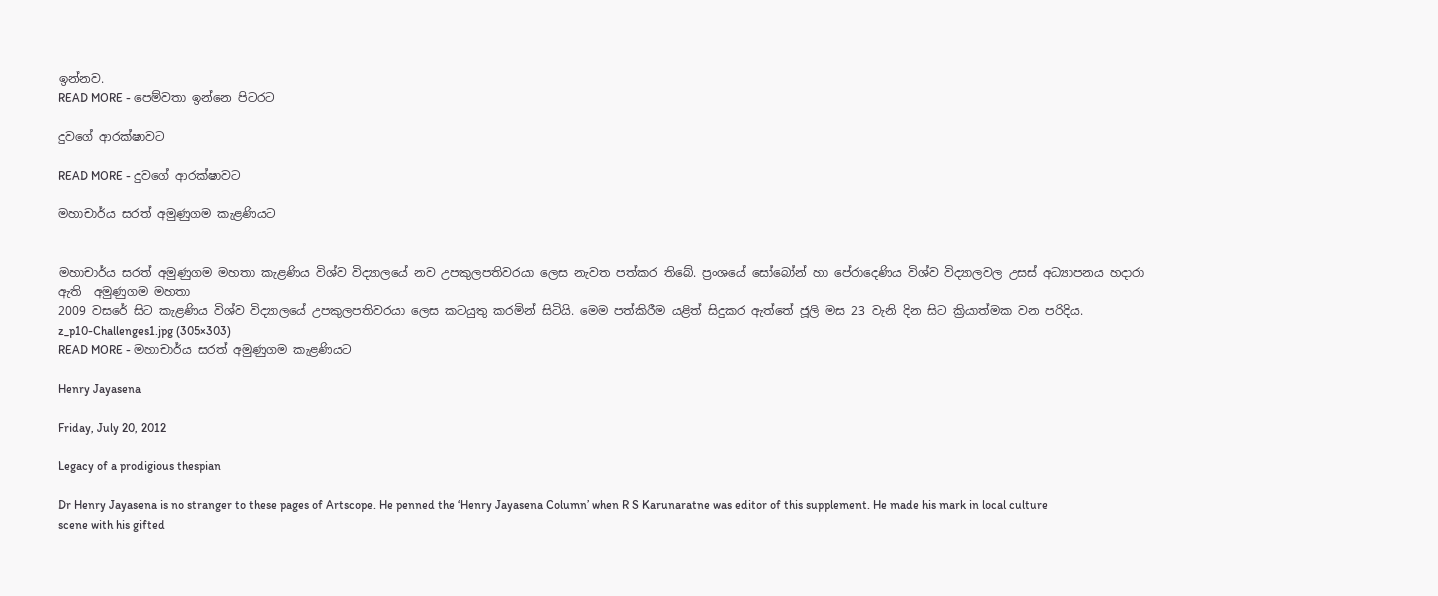ඉන්නව.
READ MORE - පෙම්වතා ඉන්නෙ පිටරට

දුවගේ ආරක්ෂාවට

READ MORE - දුවගේ ආරක්ෂාවට

මහාචාර්ය සරත් අමුණුගම කැළණියට


මහාචාර්ය සරත් අමුණුගම මහතා කැළණිය විශ්ව විද්‍යාලයේ නව උපකුලපතිවරයා ලෙස නැවත පත්කර තිබේ. ප්‍රංශයේ සෝබෝන් හා පේරාදෙණිය විශ්ව විද්‍යාලවල උසස් අධ්‍යාපනය හදාරා ඇති  අමුණුගම මහතා
2009 වසරේ සිට කැළණිය විශ්ව විද්‍යාලයේ උපකුලපතිවරයා ලෙස කටයුතු කරමින් සිටියි. මෙම පත්කිරීම යළිත් සිදුකර ඇත්තේ ජූලි මස 23 වැනි දින සිට ක්‍රියාත්මක වන පරිදිය.
z_p10-Challenges1.jpg (305×303)
READ MORE - මහාචාර්ය සරත් අමුණුගම කැළණියට

Henry Jayasena

Friday, July 20, 2012

Legacy of a prodigious thespian

Dr Henry Jayasena is no stranger to these pages of Artscope. He penned the ‘Henry Jayasena Column’ when R S Karunaratne was editor of this supplement. He made his mark in local culture scene with his gifted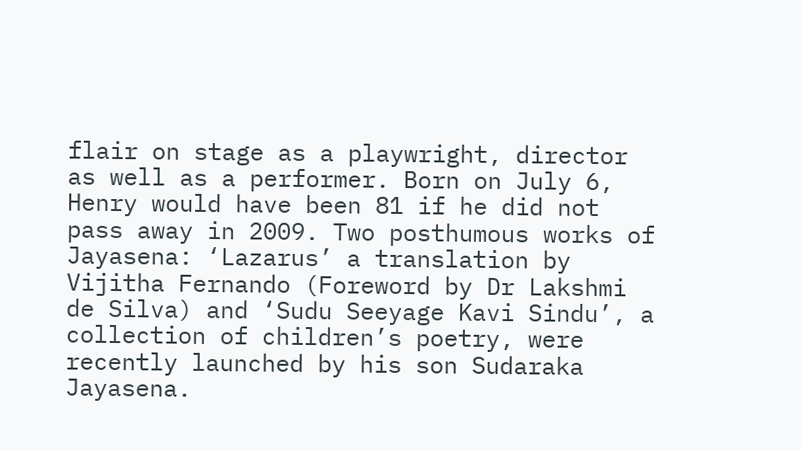flair on stage as a playwright, director as well as a performer. Born on July 6, Henry would have been 81 if he did not pass away in 2009. Two posthumous works of Jayasena: ‘Lazarus’ a translation by Vijitha Fernando (Foreword by Dr Lakshmi de Silva) and ‘Sudu Seeyage Kavi Sindu’, a collection of children’s poetry, were recently launched by his son Sudaraka Jayasena.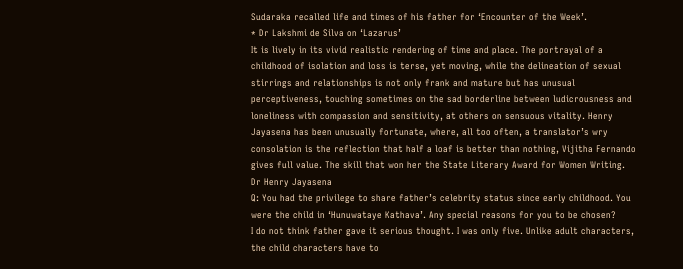Sudaraka recalled life and times of his father for ‘Encounter of the Week’.
* Dr Lakshmi de Silva on ‘Lazarus’
It is lively in its vivid realistic rendering of time and place. The portrayal of a childhood of isolation and loss is terse, yet moving, while the delineation of sexual stirrings and relationships is not only frank and mature but has unusual perceptiveness, touching sometimes on the sad borderline between ludicrousness and loneliness with compassion and sensitivity, at others on sensuous vitality. Henry Jayasena has been unusually fortunate, where, all too often, a translator’s wry consolation is the reflection that half a loaf is better than nothing, Vijitha Fernando gives full value. The skill that won her the State Literary Award for Women Writing.
Dr Henry Jayasena
Q: You had the privilege to share father’s celebrity status since early childhood. You were the child in ‘Hunuwataye Kathava’. Any special reasons for you to be chosen?
I do not think father gave it serious thought. I was only five. Unlike adult characters, the child characters have to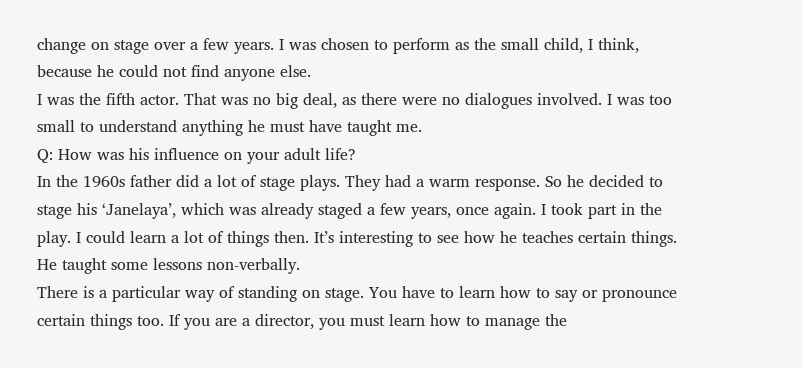change on stage over a few years. I was chosen to perform as the small child, I think, because he could not find anyone else.
I was the fifth actor. That was no big deal, as there were no dialogues involved. I was too small to understand anything he must have taught me.
Q: How was his influence on your adult life?
In the 1960s father did a lot of stage plays. They had a warm response. So he decided to stage his ‘Janelaya’, which was already staged a few years, once again. I took part in the play. I could learn a lot of things then. It’s interesting to see how he teaches certain things. He taught some lessons non-verbally.
There is a particular way of standing on stage. You have to learn how to say or pronounce certain things too. If you are a director, you must learn how to manage the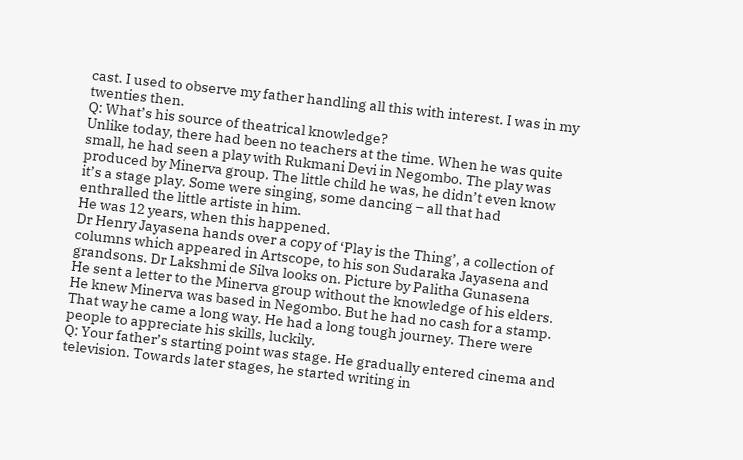cast. I used to observe my father handling all this with interest. I was in my twenties then.
Q: What’s his source of theatrical knowledge?
Unlike today, there had been no teachers at the time. When he was quite small, he had seen a play with Rukmani Devi in Negombo. The play was produced by Minerva group. The little child he was, he didn’t even know it’s a stage play. Some were singing, some dancing – all that had enthralled the little artiste in him.
He was 12 years, when this happened.
Dr Henry Jayasena hands over a copy of ‘Play is the Thing’, a collection of columns which appeared in Artscope, to his son Sudaraka Jayasena and grandsons. Dr Lakshmi de Silva looks on. Picture by Palitha Gunasena
He sent a letter to the Minerva group without the knowledge of his elders. He knew Minerva was based in Negombo. But he had no cash for a stamp. That way he came a long way. He had a long tough journey. There were people to appreciate his skills, luckily.
Q: Your father’s starting point was stage. He gradually entered cinema and television. Towards later stages, he started writing in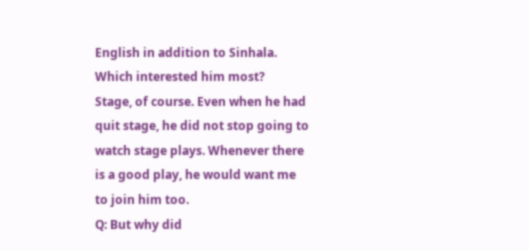English in addition to Sinhala. Which interested him most?
Stage, of course. Even when he had quit stage, he did not stop going to watch stage plays. Whenever there is a good play, he would want me to join him too.
Q: But why did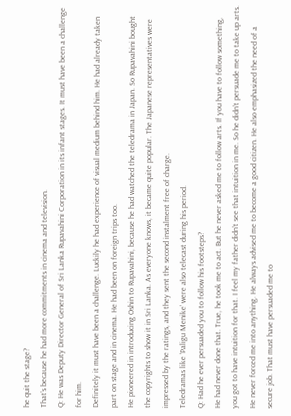he quit the stage?
That’s because he had more commitments in cinema and television.
Q: He was Deputy Director General of Sri Lanka Rupavahini Corporation in its infant stages. It must have been a challenge for him.
Definitely it must have been a challenge. Luckily he had experience of visual medium behind him. He had already taken part on stage and in cinema. He had been on foreign trips too.
He pioneered in introducing Oshin to Rupavahini, because he had watched the teledrama in Japan. So Rupavahini bought the copyrights to show it in Sri Lanka. As everyone knows, it became quite popular. The Japanese representatives were impressed by the ratings, and they sent the second instalment free of charge.
Teledramas like ‘Paligu Menike’ were also telecast during his period.
Q: Had he ever persuaded you to follow his footsteps?
He had never done that. True, he took me to act. But he never asked me to follow arts. If you have to follow something, you got to have intuition for that. I feel my father didn’t see that intuition in me. So he didn’t persuade me to take up arts.
He never forced me into anything. He always advised me to become a good citizen. He also emphasized the need of a secure job. That must have persuaded me to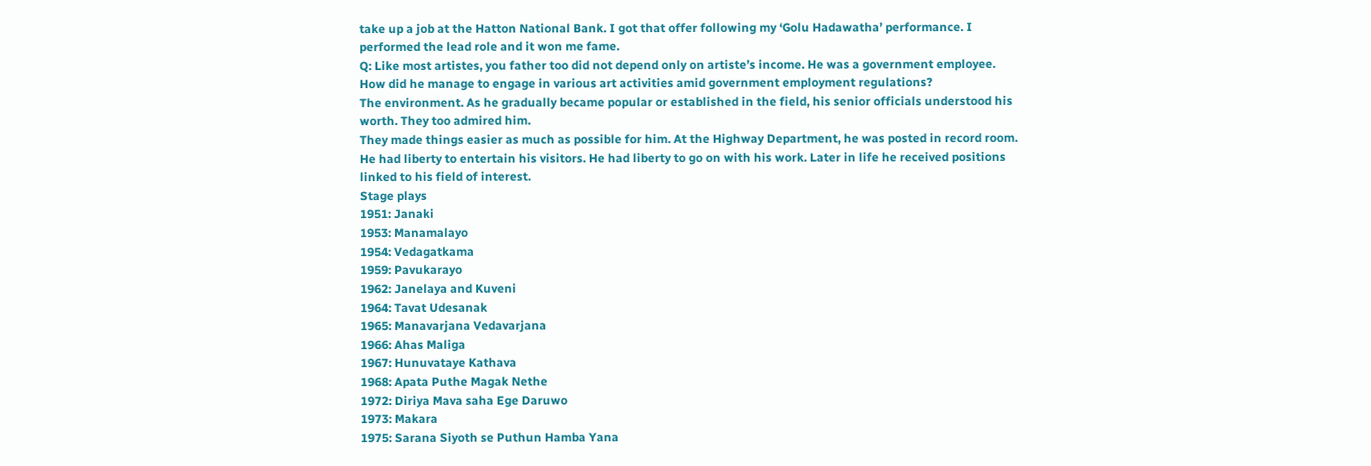take up a job at the Hatton National Bank. I got that offer following my ‘Golu Hadawatha’ performance. I performed the lead role and it won me fame.
Q: Like most artistes, you father too did not depend only on artiste’s income. He was a government employee. How did he manage to engage in various art activities amid government employment regulations?
The environment. As he gradually became popular or established in the field, his senior officials understood his worth. They too admired him.
They made things easier as much as possible for him. At the Highway Department, he was posted in record room. He had liberty to entertain his visitors. He had liberty to go on with his work. Later in life he received positions linked to his field of interest.
Stage plays
1951: Janaki
1953: Manamalayo
1954: Vedagatkama
1959: Pavukarayo
1962: Janelaya and Kuveni
1964: Tavat Udesanak
1965: Manavarjana Vedavarjana
1966: Ahas Maliga
1967: Hunuvataye Kathava
1968: Apata Puthe Magak Nethe
1972: Diriya Mava saha Ege Daruwo
1973: Makara
1975: Sarana Siyoth se Puthun Hamba Yana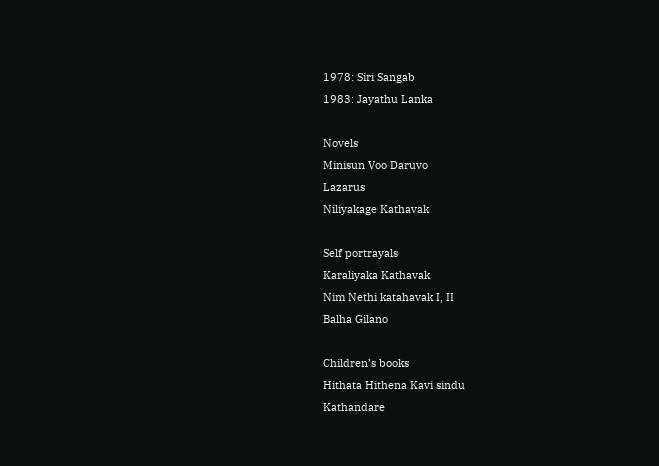1978: Siri Sangab
1983: Jayathu Lanka

Novels
Minisun Voo Daruvo
Lazarus
Niliyakage Kathavak

Self portrayals
Karaliyaka Kathavak
Nim Nethi katahavak I, II
Balha Gilano

Children’s books
Hithata Hithena Kavi sindu
Kathandare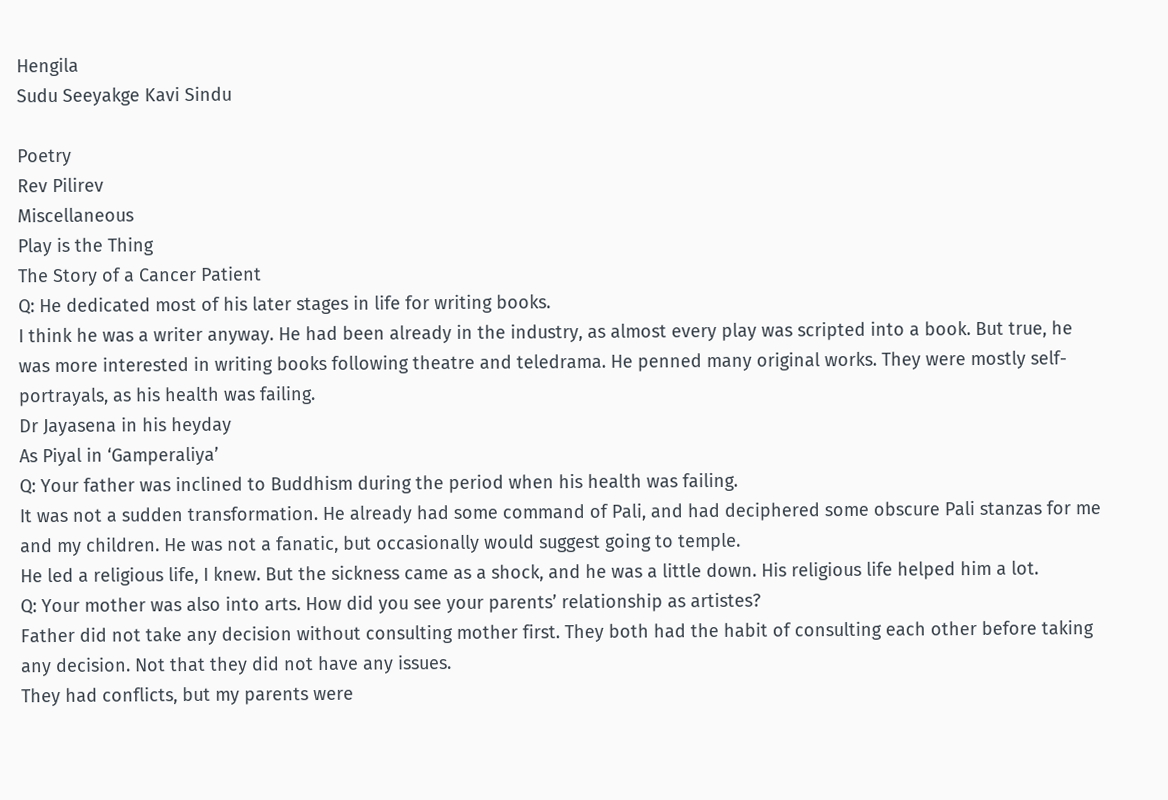Hengila
Sudu Seeyakge Kavi Sindu

Poetry
Rev Pilirev
Miscellaneous
Play is the Thing
The Story of a Cancer Patient
Q: He dedicated most of his later stages in life for writing books.
I think he was a writer anyway. He had been already in the industry, as almost every play was scripted into a book. But true, he was more interested in writing books following theatre and teledrama. He penned many original works. They were mostly self-portrayals, as his health was failing.
Dr Jayasena in his heyday
As Piyal in ‘Gamperaliya’
Q: Your father was inclined to Buddhism during the period when his health was failing.
It was not a sudden transformation. He already had some command of Pali, and had deciphered some obscure Pali stanzas for me and my children. He was not a fanatic, but occasionally would suggest going to temple.
He led a religious life, I knew. But the sickness came as a shock, and he was a little down. His religious life helped him a lot.
Q: Your mother was also into arts. How did you see your parents’ relationship as artistes?
Father did not take any decision without consulting mother first. They both had the habit of consulting each other before taking any decision. Not that they did not have any issues.
They had conflicts, but my parents were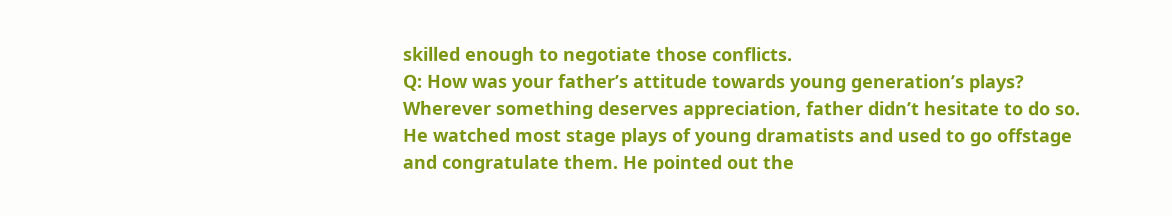skilled enough to negotiate those conflicts.
Q: How was your father’s attitude towards young generation’s plays?
Wherever something deserves appreciation, father didn’t hesitate to do so. He watched most stage plays of young dramatists and used to go offstage and congratulate them. He pointed out the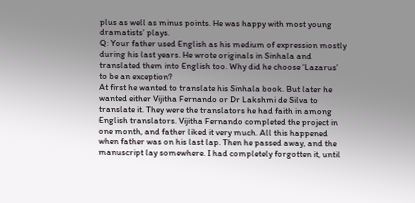plus as well as minus points. He was happy with most young dramatists’ plays.
Q: Your father used English as his medium of expression mostly during his last years. He wrote originals in Sinhala and translated them into English too. Why did he choose ‘Lazarus’ to be an exception?
At first he wanted to translate his Sinhala book. But later he wanted either Vijitha Fernando or Dr Lakshmi de Silva to translate it. They were the translators he had faith in among English translators. Vijitha Fernando completed the project in one month, and father liked it very much. All this happened when father was on his last lap. Then he passed away, and the manuscript lay somewhere. I had completely forgotten it, until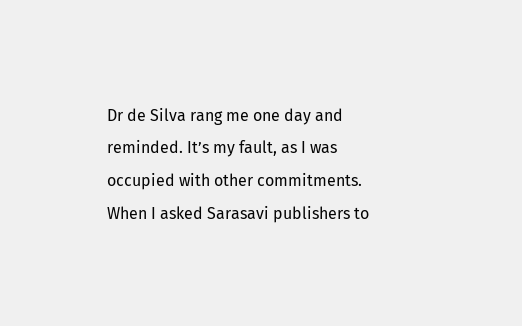Dr de Silva rang me one day and reminded. It’s my fault, as I was occupied with other commitments. When I asked Sarasavi publishers to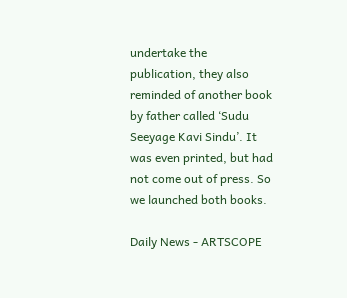undertake the publication, they also reminded of another book by father called ‘Sudu Seeyage Kavi Sindu’. It was even printed, but had not come out of press. So we launched both books.

Daily News - ARTSCOPE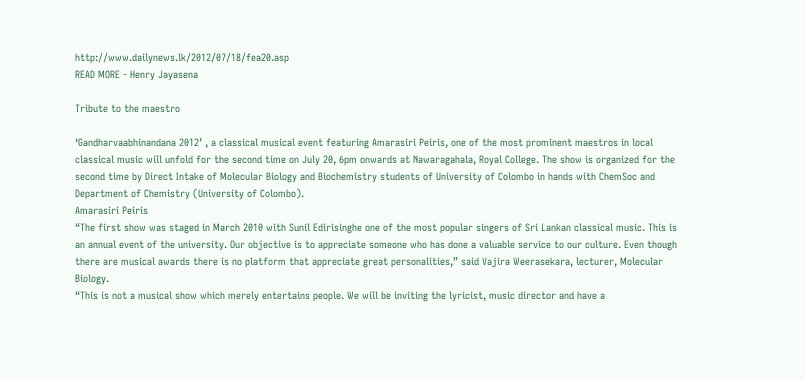http://www.dailynews.lk/2012/07/18/fea20.asp
READ MORE - Henry Jayasena

Tribute to the maestro

‘Gandharvaabhinandana 2012’ , a classical musical event featuring Amarasiri Peiris, one of the most prominent maestros in local classical music will unfold for the second time on July 20, 6pm onwards at Nawaragahala, Royal College. The show is organized for the second time by Direct Intake of Molecular Biology and Biochemistry students of University of Colombo in hands with ChemSoc and Department of Chemistry (University of Colombo).
Amarasiri Peiris
“The first show was staged in March 2010 with Sunil Edirisinghe one of the most popular singers of Sri Lankan classical music. This is an annual event of the university. Our objective is to appreciate someone who has done a valuable service to our culture. Even though there are musical awards there is no platform that appreciate great personalities,” said Vajira Weerasekara, lecturer, Molecular Biology.
“This is not a musical show which merely entertains people. We will be inviting the lyricist, music director and have a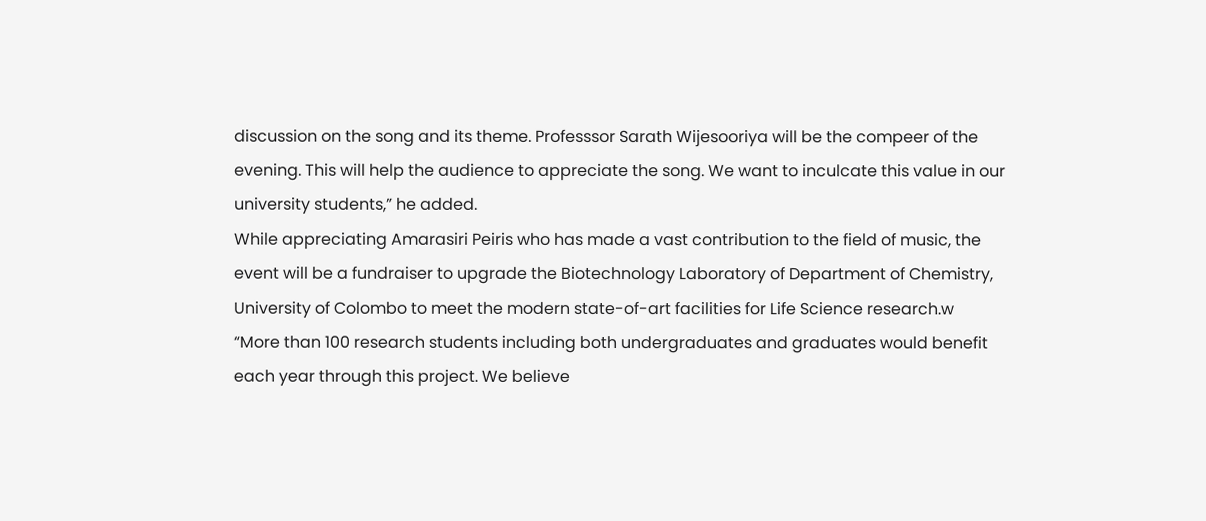discussion on the song and its theme. Professsor Sarath Wijesooriya will be the compeer of the evening. This will help the audience to appreciate the song. We want to inculcate this value in our university students,” he added.
While appreciating Amarasiri Peiris who has made a vast contribution to the field of music, the event will be a fundraiser to upgrade the Biotechnology Laboratory of Department of Chemistry, University of Colombo to meet the modern state-of-art facilities for Life Science research.w
“More than 100 research students including both undergraduates and graduates would benefit each year through this project. We believe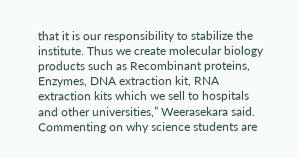that it is our responsibility to stabilize the institute. Thus we create molecular biology products such as Recombinant proteins, Enzymes, DNA extraction kit, RNA extraction kits which we sell to hospitals and other universities,” Weerasekara said.
Commenting on why science students are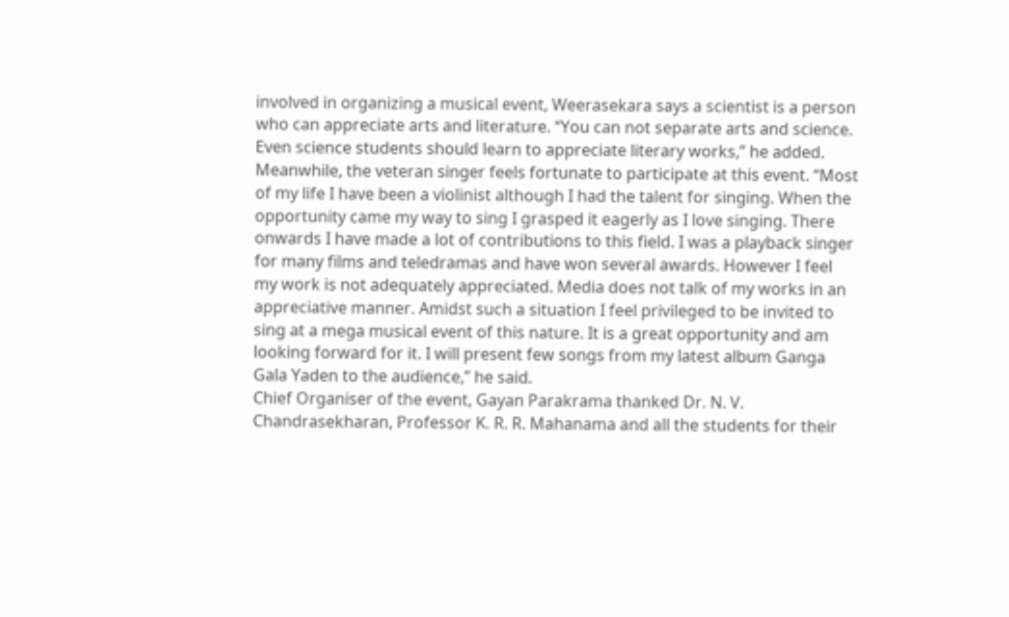involved in organizing a musical event, Weerasekara says a scientist is a person who can appreciate arts and literature. “You can not separate arts and science. Even science students should learn to appreciate literary works,” he added.
Meanwhile, the veteran singer feels fortunate to participate at this event. “Most of my life I have been a violinist although I had the talent for singing. When the opportunity came my way to sing I grasped it eagerly as I love singing. There onwards I have made a lot of contributions to this field. I was a playback singer for many films and teledramas and have won several awards. However I feel my work is not adequately appreciated. Media does not talk of my works in an appreciative manner. Amidst such a situation I feel privileged to be invited to sing at a mega musical event of this nature. It is a great opportunity and am looking forward for it. I will present few songs from my latest album Ganga Gala Yaden to the audience,” he said.
Chief Organiser of the event, Gayan Parakrama thanked Dr. N. V. Chandrasekharan, Professor K. R. R. Mahanama and all the students for their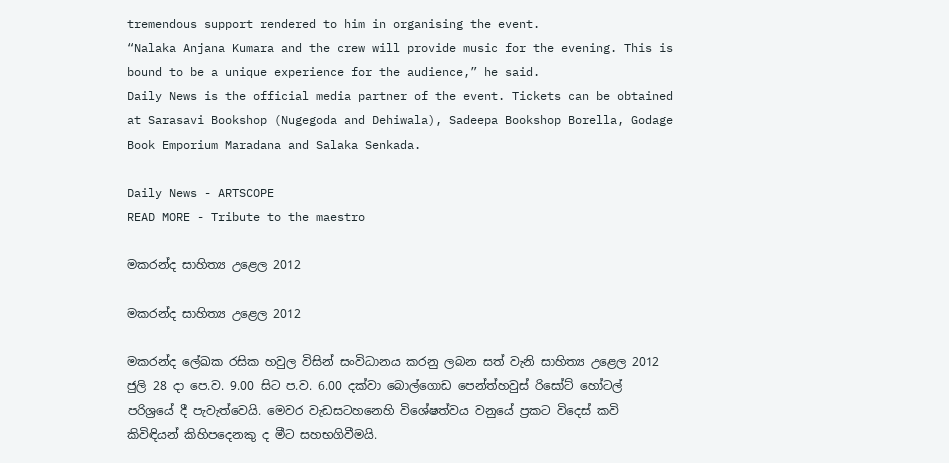tremendous support rendered to him in organising the event.
“Nalaka Anjana Kumara and the crew will provide music for the evening. This is bound to be a unique experience for the audience,” he said.
Daily News is the official media partner of the event. Tickets can be obtained at Sarasavi Bookshop (Nugegoda and Dehiwala), Sadeepa Bookshop Borella, Godage Book Emporium Maradana and Salaka Senkada.

Daily News - ARTSCOPE
READ MORE - Tribute to the maestro

මකරන්ද සාහිත්‍ය උළෙල 2012

මකරන්ද සාහිත්‍ය උළෙල 2012

මකරන්ද ලේඛක රසික හවුල විසින් සංවිධානය කරනු ලබන සත් වැනි සාහිත්‍ය උළෙල 2012 ජුලි 28 දා පෙ.ව. 9.00 සිට ප.ව. 6.00 දක්‌වා බොල්ගොඩ පෙන්ත්හවුස්‌ රිසෝට්‌ හෝටල් පරිශ්‍රයේ දී පැවැත්වෙයි. මෙවර වැඩසටහනෙහි විශේෂත්වය වනුයේ ප්‍රකට විදෙස්‌ කවි කිවිඳියන් කිහිපදෙනකු ද මීට සහභගිවීමයි.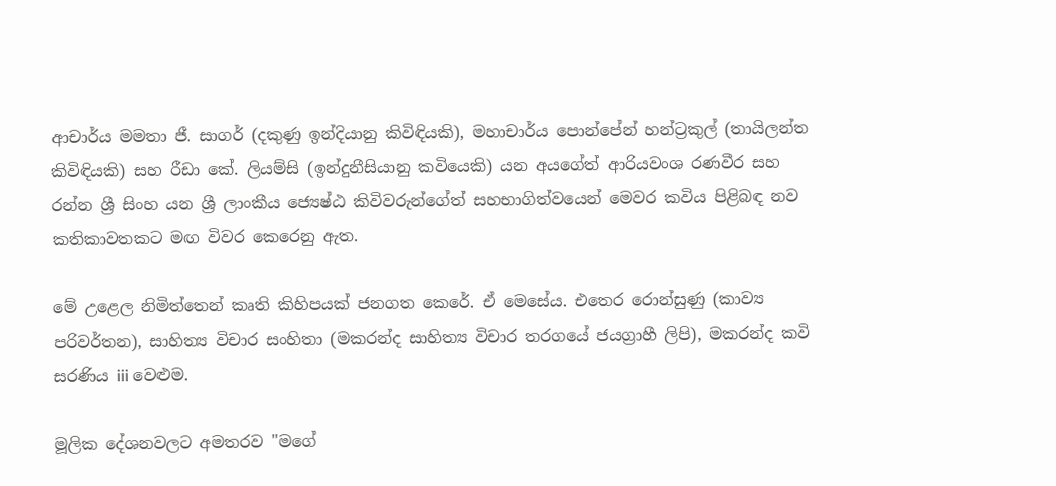ආචාර්ය මමතා ජී. සාගර් (දකුණු ඉන්දියානු කිවිඳියකි), මහාචාර්ය පොන්පේන් හන්ට්‍රකුල් (තායිලන්ත කිවිඳියකි) සහ රීඩා කේ. ලියම්සි (ඉන්දුනීසියානු කවියෙකි) යන අයගේත් ආරියවංශ රණවීර සහ රන්න ශ්‍රී සිංහ යන ශ්‍රී ලාංකීය ජ්‍යෙෂ්ඨ කිවිවරුන්ගේත් සහභාගිත්වයෙන් මෙවර කවිය පිළිබඳ නව කතිකාවතකට මඟ විවර කෙරෙනු ඇත.

මේ උළෙල නිමිත්තෙන් කෘති කිහිපයක්‌ ජනගත කෙරේ. ඒ මෙසේය. එතෙර රොන්සුණු (කාව්‍ය පරිවර්තන), සාහිත්‍ය විචාර සංහිතා (මකරන්ද සාහිත්‍ය විචාර තරගයේ ජයග්‍රාහී ලිපි), මකරන්ද කවි සරණිය iii වෙළුම.

මූලික දේශනවලට අමතරව "මගේ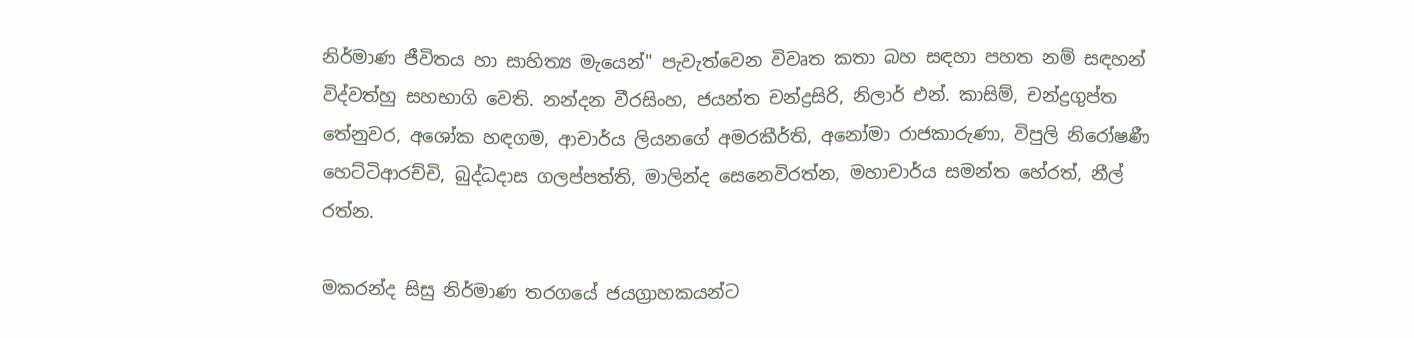නිර්මාණ ජීවිතය හා සාහිත්‍ය මැයෙන්" පැවැත්වෙන විවෘත කතා බහ සඳහා පහත නම් සඳහන් විද්වත්හු සහභාගි වෙති. නන්දන වීරසිංහ, ජයන්ත චන්ද්‍රසිරි, නිලාර් එන්. කාසිම්, චන්ද්‍රගුප්ත තේනුවර, අශෝක හඳගම, ආචාර්ය ලියනගේ අමරකීර්ති, අනෝමා රාජකාරුණා, විපුලි නිරෝෂණී හෙට්‌ටිආරච්චි, බුද්ධදාස ගලප්පත්ති, මාලින්ද සෙනෙවිරත්න, මහාචාර්ය සමන්ත හේරත්, නීල් රත්න.

මකරන්ද සිසු නිර්මාණ තරගයේ ජයග්‍රාහකයන්ට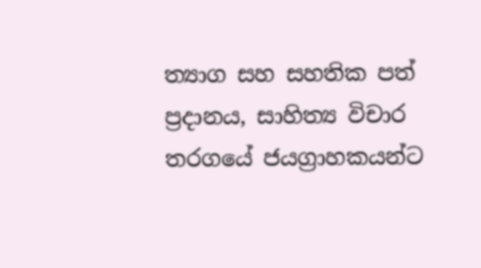ත්‍යාග සහ සහතික පත් ප්‍රදානය, සාහිත්‍ය විචාර තරගයේ ජයග්‍රාහකයන්ට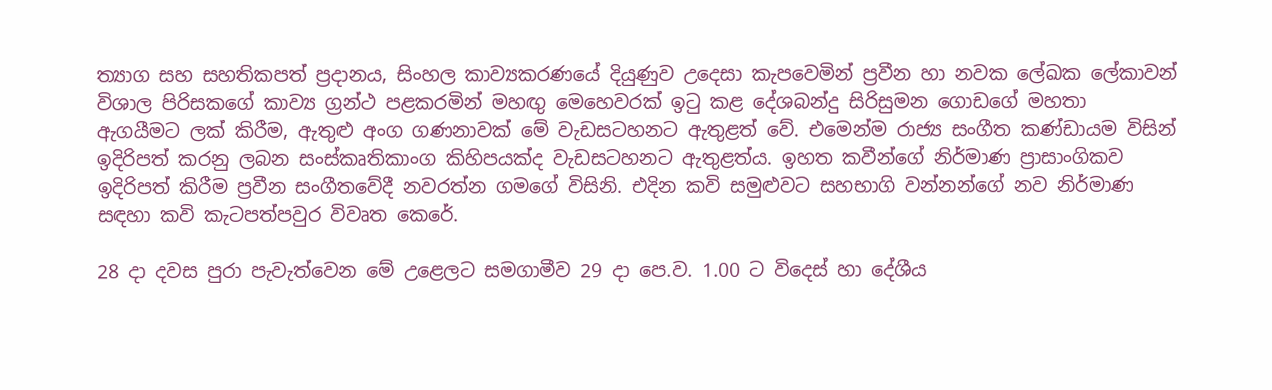ත්‍යාග සහ සහතිකපත් ප්‍රදානය, සිංහල කාව්‍යකරණයේ දියුණුව උදෙසා කැපවෙමින් ප්‍රවීන හා නවක ලේඛක ලේකාවන් විශාල පිරිසකගේ කාව්‍ය ග්‍රන්ථ පළකරමින් මහඟු මෙහෙවරක්‌ ඉටු කළ දේශබන්දු සිරිසුමන ගොඩගේ මහතා ඇගයීමට ලක්‌ කිරීම, ඇතුළු අංග ගණනාවක්‌ මේ වැඩසටහනට ඇතුළත් වේ. එමෙන්ම රාජ්‍ය සංගීත කණ්‌ඩායම විසින් ඉදිරිපත් කරනු ලබන සංස්‌කෘතිකාංග කිහිපයක්‌ද වැඩසටහනට ඇතුළත්ය. ඉහත කවීන්ගේ නිර්මාණ ප්‍රාසාංගිකව ඉදිරිපත් කිරීම ප්‍රවීන සංගීතවේදී නවරත්න ගමගේ විසිනි. එදින කවි සමුළුවට සහභාගි වන්නන්ගේ නව නිර්මාණ සඳහා කවි කැටපත්පවුර විවෘත කෙරේ.

28 දා දවස පුරා පැවැත්වෙන මේ උළෙලට සමගාමීව 29 දා පෙ.ව. 1.00 ට විදෙස්‌ හා දේශීය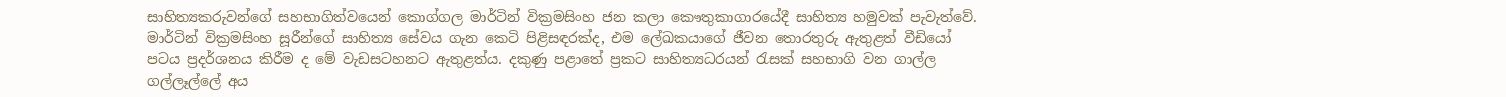සාහිත්‍යකරුවන්ගේ සහභාගිත්වයෙන් කොග්ගල මාර්ටින් වික්‍රමසිංහ ජන කලා කෞතුකාගාරයේදී සාහිත්‍ය හමුවක්‌ පැවැත්වේ. මාර්ටින් වික්‍රමසිංහ සූරීන්ගේ සාහිත්‍ය සේවය ගැන කෙටි පිළිසඳරක්‌ද, එම ලේඛකයාගේ ජීවන තොරතුරු ඇතුළත් වීඩියෝ පටය ප්‍රදර්ශනය කිරීම ද මේ වැඩසටහනට ඇතුළත්ය. දකුණු පළාතේ ප්‍රකට සාහිත්‍යධරයන් රැසක්‌ සහභාගි වන ගාල්ල ගල්ලෑල්ලේ අය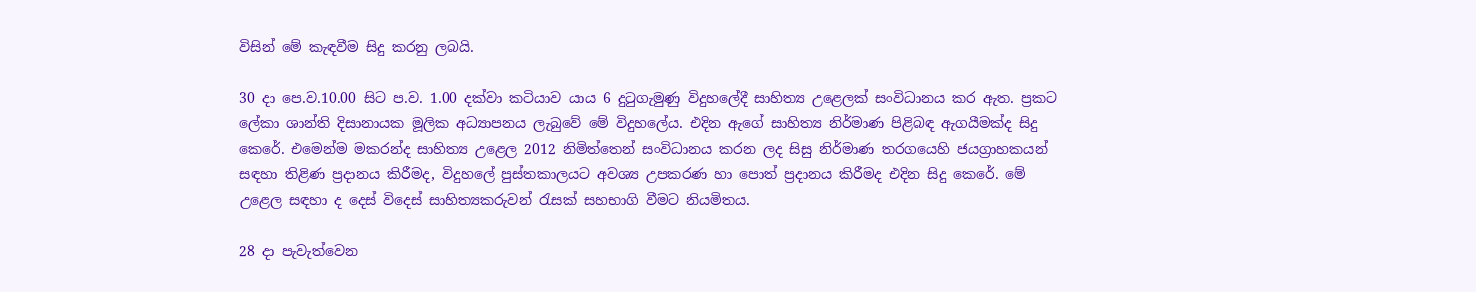විසින් මේ කැඳවීම සිදු කරනු ලබයි.

30 දා පෙ.ව.10.00 සිට ප.ව. 1.00 දක්‌වා කටියාව යාය 6 දුටුගැමුණු විදුහලේදී සාහිත්‍ය උළෙලක්‌ සංවිධානය කර ඇත. ප්‍රකට ලේකා ශාන්ති දිසානායක මූලික අධ්‍යාපනය ලැබුවේ මේ විදුහලේය. එදින ඇගේ සාහිත්‍ය නිර්මාණ පිළිබඳ ඇගයීමක්‌ද සිදු කෙරේ. එමෙන්ම මකරන්ද සාහිත්‍ය උළෙල 2012 නිමිත්තෙන් සංවිධානය කරන ලද සිසු නිර්මාණ තරගයෙහි ජයග්‍රාහකයන් සඳහා තිළිණ ප්‍රදානය කිරීමද, විදුහලේ පුස්‌තකාලයට අවශ්‍ය උපකරණ හා පොත් ප්‍රදානය කිරීමද එදින සිදු කෙරේ. මේ උළෙල සඳහා ද දෙස්‌ විදෙස්‌ සාහිත්‍යකරුවන් රැසක්‌ සහභාගි වීමට නියමිතය.

28 දා පැවැත්වෙන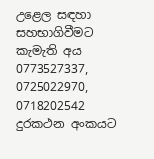උළෙල සඳහා සහභාගිවීමට කැමැති අය 0773527337, 0725022970, 0718202542 දුරකථන අංකයට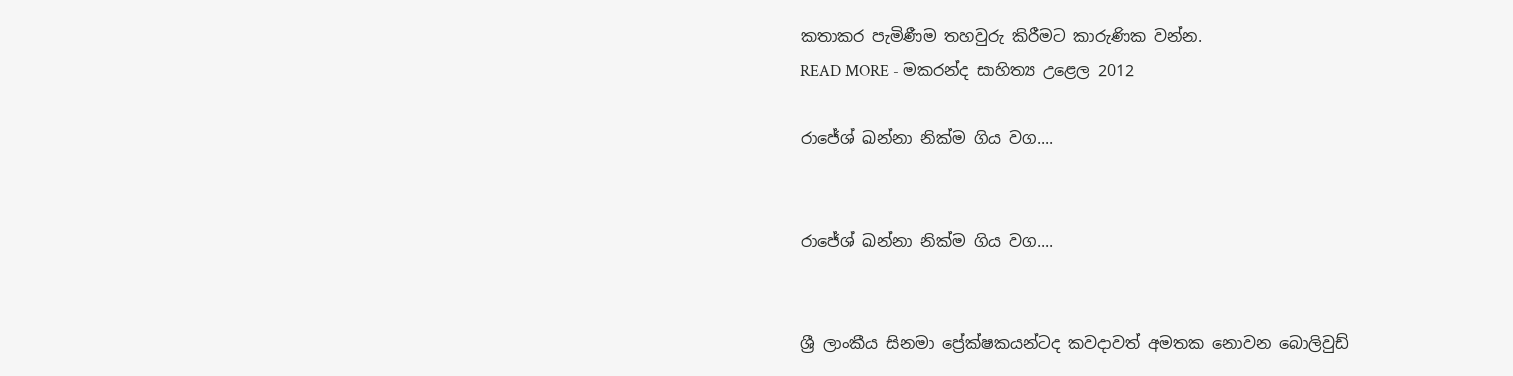කතාකර පැමිණීම තහවුරු කිරීමට කාරුණික වන්න.
READ MORE - මකරන්ද සාහිත්‍ය උළෙල 2012

රාජේශ් ඛන්නා නික්‌ම ගිය වග....


රාජේශ් ඛන්නා නික්‌ම ගිය වග....


ශ්‍රී ලාංකීය සිනමා ප්‍රේක්‌ෂකයන්ටද කවදාවත් අමතක නොවන බොලිවුඩ්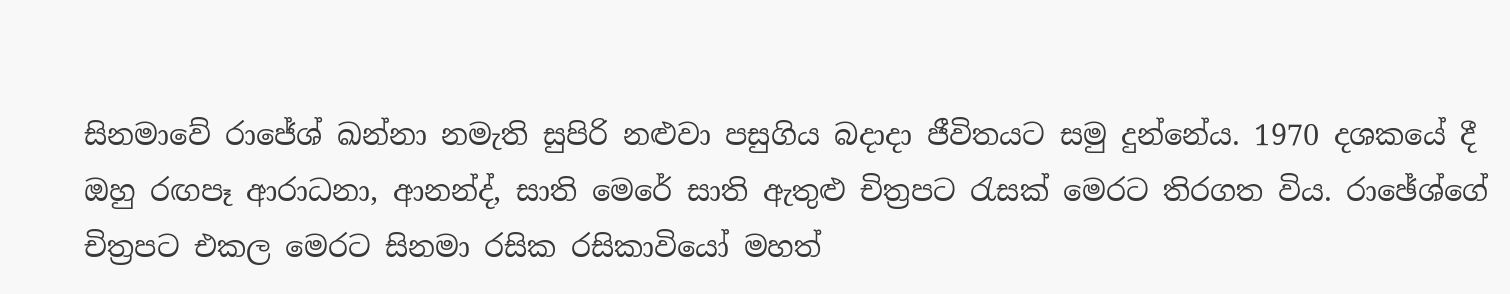සිනමාවේ රාජේශ් ඛන්නා නමැති සුපිරි නළුවා පසුගිය බදාදා ජීවිතයට සමු දුන්නේය. 1970 දශකයේ දී ඔහු රඟපෑ ආරාධනා, ආනන්ද්, සාති මෙරේ සාති ඇතුළු චිත්‍රපට රැසක්‌ මෙරට තිරගත විය. රාඡේශ්ගේ චිත්‍රපට එකල මෙරට සිනමා රසික රසිකාවියෝ මහත්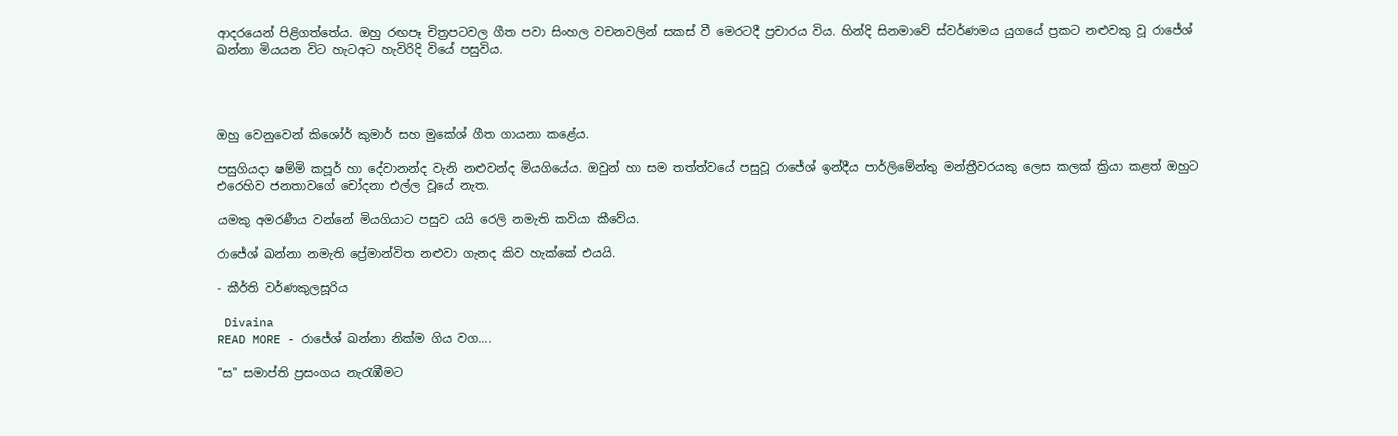ආදරයෙන් පිළිගත්තේය. ඔහු රඟපෑ චිත්‍රපටවල ගීත පවා සිංහල වචනවලින් සකස්‌ වී මෙරටදී ප්‍රචාරය විය. හින්දි සිනමාවේ ස්‌වර්ණමය යුගයේ ප්‍රකට නළුවකු වූ රාජේශ් ඛන්නා මියයන විට හැටඅට හැවිරිදි වියේ පසුවිය.




ඔහු වෙනුවෙන් කිශෝර් කුමාර් සහ මුකේශ් ගීත ගායනා කළේය.

පසුගියදා ෂම්මි කපූර් හා දේවානන්ද වැනි නළුවන්ද මියගියේය. ඔවුන් හා සම තත්ත්වයේ පසුවූ රාජේශ් ඉන්දීය පාර්ලිමේන්තු මන්ත්‍රීවරයකු ලෙස කලක්‌ ක්‍රියා කළත් ඔහුට එරෙහිව ජනතාවගේ චෝදනා එල්ල වූයේ නැත.

යමකු අමරණීය වන්නේ මියගියාට පසුව යයි රෙලි නමැති කවියා කීවේය.

රාජේශ් ඛන්නා නමැති ප්‍රේමාන්විත නළුවා ගැනද කිව හැක්‌කේ එයයි.

- කීර්ති වර්ණකුලසූරිය

 Divaina
READ MORE - රාජේශ් ඛන්නා නික්‌ම ගිය වග....

"ස" සමාප්ති ප්‍රසංගය නැරැඹීමට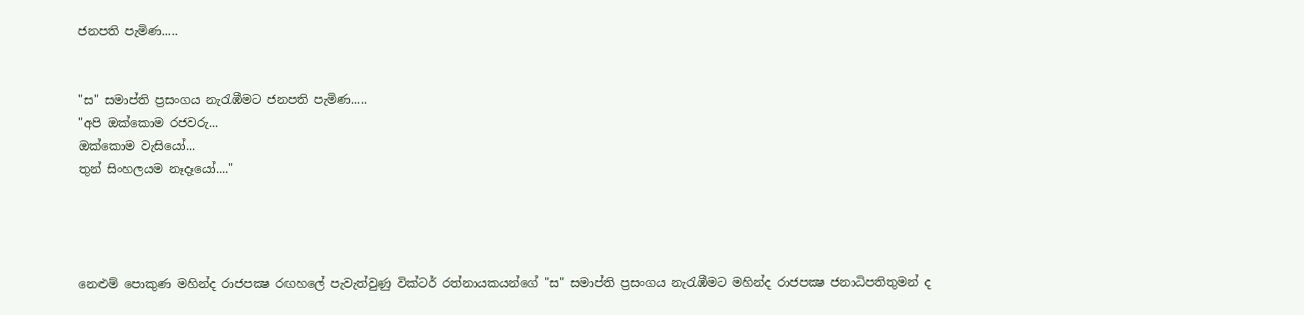ජනපති පැමිණ.....


"ස" සමාප්ති ප්‍රසංගය නැරැඹීමට ජනපති පැමිණ.....
"අපි ඔක්‌කොම රජවරු...
ඔක්‌කොම වැසියෝ...
තුන් සිංහලයම නෑදෑයෝ...."




නෙළුම් පොකුණ මහින්ද රාජපක්‍ෂ රඟහලේ පැවැත්වුණු වික්‌ටර් රත්නායකයන්ගේ "ස" සමාප්ති ප්‍රසංගය නැරැඹීමට මහින්ද රාජපක්‍ෂ ජනාධිපතිතුමන් ද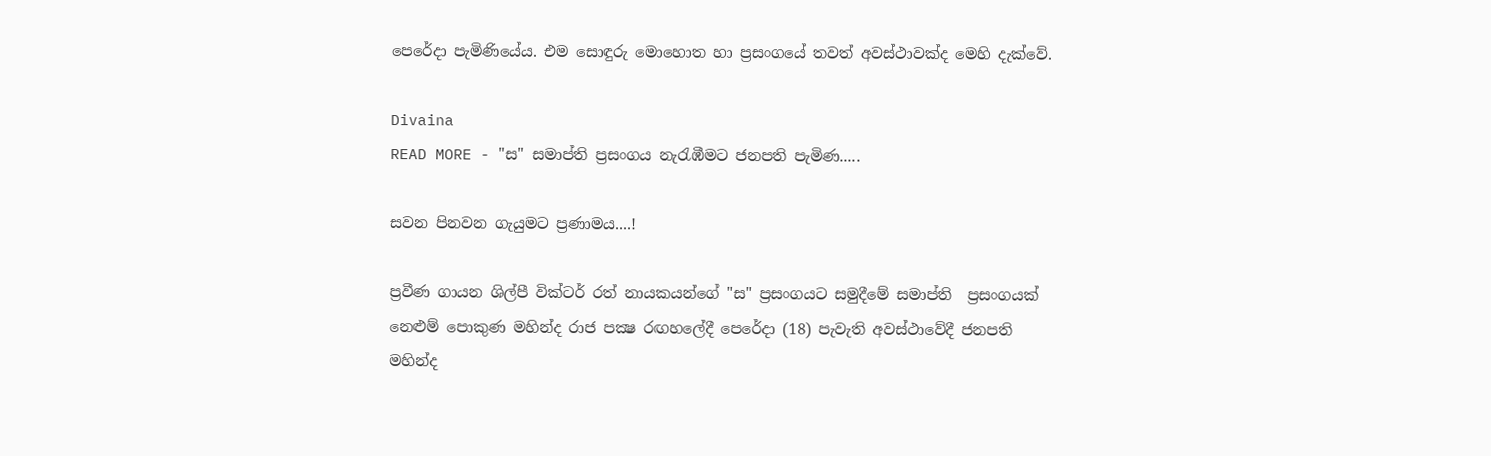පෙරේදා පැමිණියේය. එම සොඳුරු මොහොත හා ප්‍රසංගයේ තවත් අවස්‌ථාවක්‌ද මෙහි දැක්‌වේ.

Divaina
READ MORE - "ස" සමාප්ති ප්‍රසංගය නැරැඹීමට ජනපති පැමිණ.....

සවන පිනවන ගැයුමට ප්‍රණාමය....!

ප්‍රවීණ ගායන ශිල්පී වික්‌ටර් රත් නායකයන්ගේ "ස" ප්‍රසංගයට සමුදීමේ සමාප්ති  ප්‍රසංගයක්‌ නෙළුම් පොකුණ මහින්ද රාජ පක්‍ෂ රඟහලේදී පෙරේදා (18) පැවැති අවස්‌ථාවේදී ජනපති මහින්ද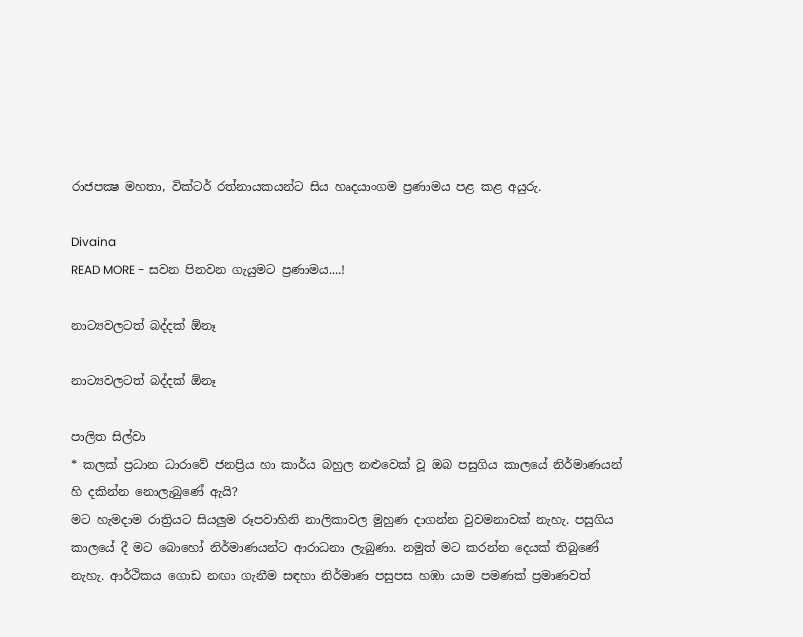රාජපක්‍ෂ මහතා, වික්‌ටර් රත්නායකයන්ට සිය හෘදයාංගම ප්‍රණාමය පළ කළ අයුරු.

Divaina
READ MORE - සවන පිනවන ගැයුමට ප්‍රණාමය....!

නාට්‍යවලටත් බද්දක් ඕනෑ

නාට්‍යවලටත් බද්දක් ඕනෑ

පාලිත සිල්වා
* කලක් ප්‍රධාන ධාරාවේ ජනප්‍රිය හා කාර්ය බහුල නළුවෙක් වූ ඔබ පසුගිය කාලයේ නිර්මාණයන් හි දකින්න නොලැබුණේ ඇයි?
මට හැමදාම රාත්‍රියට සියලුම රූපවාහිනි නාලිකාවල මුහුණ දාගන්න වුවමනාවක් නැහැ. පසුගිය කාලයේ දී මට බොහෝ නිර්මාණයන්ට ආරාධනා ලැබුණා. නමුත් මට කරන්න දෙයක් තිබුණේ නැහැ. ආර්ථිකය ගොඩ නඟා ගැනීම සඳහා නිර්මාණ පසුපස හඹා යාම පමණක් ප්‍රමාණවත්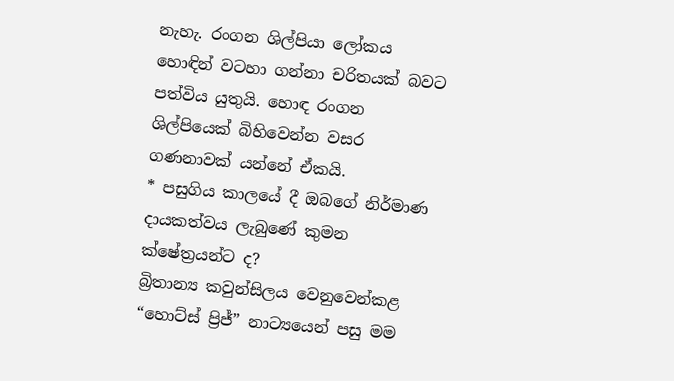නැහැ. රංගන ශිල්පියා ලෝකය හොඳින් වටහා ගන්නා චරිතයක් බවට පත්විය යුතුයි. හොඳ රංගන ශිල්පියෙක් බිහිවෙන්න වසර ගණනාවක් යන්නේ ඒකයි.
* පසුගිය කාලයේ දී ඔබගේ නිර්මාණ දායකත්වය ලැබුණේ කුමන ක්ෂේත්‍රයන්ට ද?
බ්‍රිතාන්‍ය කවුන්සිලය වෙනුවෙන්කළ “හොට්ස් ප්‍රිජ්” නාට්‍යයෙන් පසු මම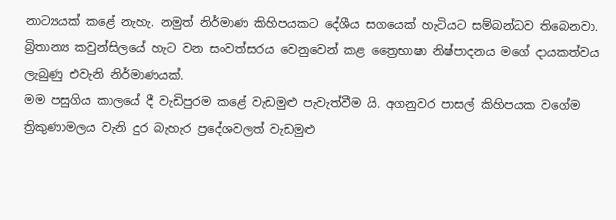නාට්‍යයක් කළේ නැහැ. නමුත් නිර්මාණ කිහිපයකට දේශීය සගයෙක් හැටියට සම්බන්ධව තිබෙනවා. බ්‍රිතාන්‍ය කවුන්සිලයේ හැට වන සංවත්සරය වෙනුවෙන් කළ ත්‍රෛභාෂා නිෂ්පාදනය මගේ දායකත්වය ලැබුණු එවැනි නිර්මාණයක්.
මම පසුගිය කාලයේ දී වැඩිපුරම කළේ වැඩමුළු පැවැත්වීම යි. අගනුවර පාසල් කිහිපයක වගේම ත්‍රිකුණාමලය වැනි දුර බැහැර ප්‍රදේශවලත් වැඩමුළු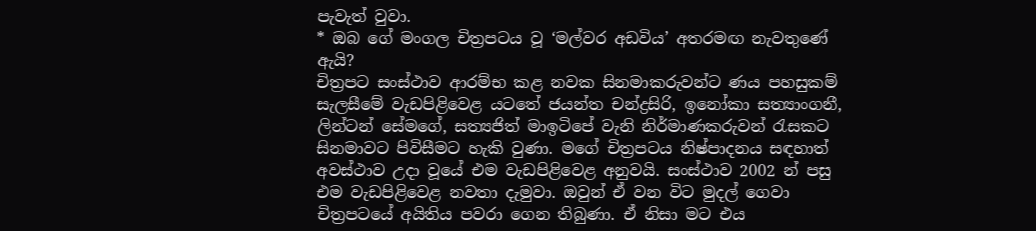පැවැත් වුවා.
* ඔබ ගේ මංගල චිත්‍රපටය වූ ‘මල්වර අඩවිය’ අතරමඟ නැවතුණේ ඇයි?
චිත්‍රපට සංස්ථාව ආරම්භ කළ නවක සිනමාකරුවන්ට ණය පහසුකම් සැලසීමේ වැඩපිළිවෙළ යටතේ ජයන්ත චන්ද්‍රසිරි, ඉනෝකා සත්‍යාංගනී, ලින්ටන් සේමගේ, සත්‍යජිත් මාඉටිපේ වැනි නිර්මාණකරුවන් රැසකට සිනමාවට පිවිසීමට හැකි වුණා. මගේ චිත්‍රපටය නිෂ්පාදනය සඳහාත් අවස්ථාව උදා වූයේ එම වැඩපිළිවෙළ අනුවයි. සංස්ථාව 2002 න් පසු එම වැඩපිළිවෙළ නවතා දැමුවා. ඔවුන් ඒ වන විට මුදල් ගෙවා චිත්‍රපටයේ අයිතිය පවරා ගෙන තිබුණා. ඒ නිසා මට එය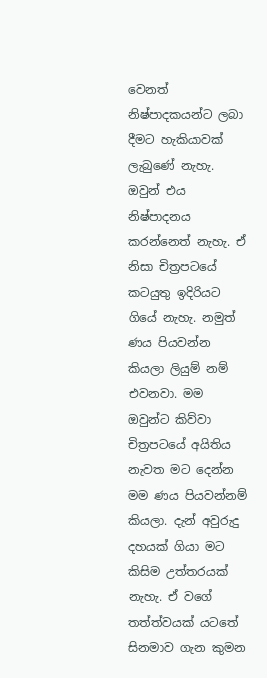වෙනත් නිෂ්පාදකයන්ට ලබා දීමට හැකියාවක් ලැබුණේ නැහැ. ඔවුන් එය නිෂ්පාදනය කරන්නෙත් නැහැ. ඒ නිසා චිත්‍රපටයේ කටයුතු ඉදිරියට ගියේ නැහැ. නමුත් ණය පියවන්න කියලා ලියුම් නම් එවනවා. මම ඔවුන්ට කිව්වා චිත්‍රපටයේ අයිතිය නැවත මට දෙන්න මම ණය පියවන්නම් කියලා. දැන් අවුරුදු දහයක් ගියා මට කිසිම උත්තරයක් නැහැ. ඒ වගේ තත්ත්වයක් යටතේ සිනමාව ගැන කුමන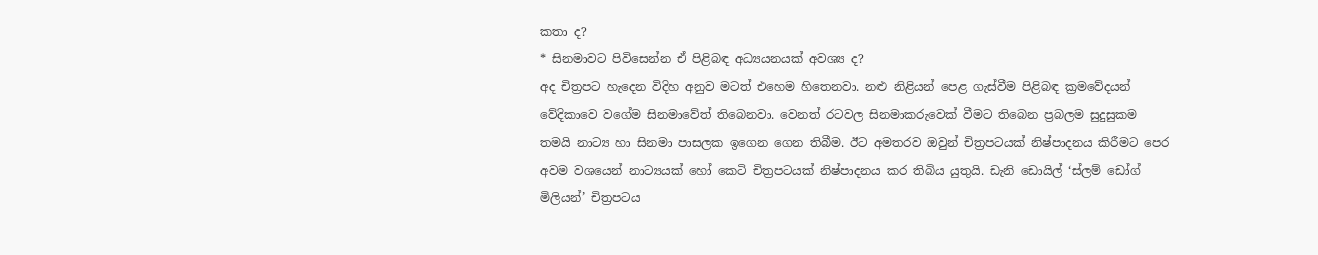කතා ද?
* සිනමාවට පිවිසෙන්න ඒ පිළිබඳ අධ්‍යයනයක් අවශ්‍ය ද?
අද චිත්‍රපට හැදෙන විදිහ අනුව මටත් එහෙම හිතෙනවා. නළු නිළියන් පෙළ ගැස්වීම පිළිබඳ ක්‍රමවේදයන් වේදිකාවෙ වගේම සිනමාවේත් තිබෙනවා. වෙනත් රටවල සිනමාකරුවෙක් වීමට තිබෙන ප්‍රබලම සුදුසුකම තමයි නාට්‍ය හා සිනමා පාසලක ඉගෙන ගෙන තිබීම. ඊට අමතරව ඔවුන් චිත්‍රපටයක් නිෂ්පාදනය කිරීමට පෙර අවම වශයෙන් නාට්‍යයක් හෝ කෙටි චිත්‍රපටයක් නිෂ්පාදනය කර තිබිය යුතුයි. ඩැනි ඩොයිල් ‘ස්ලම් ඩෝග් මිලියන්’ චිත්‍රපටය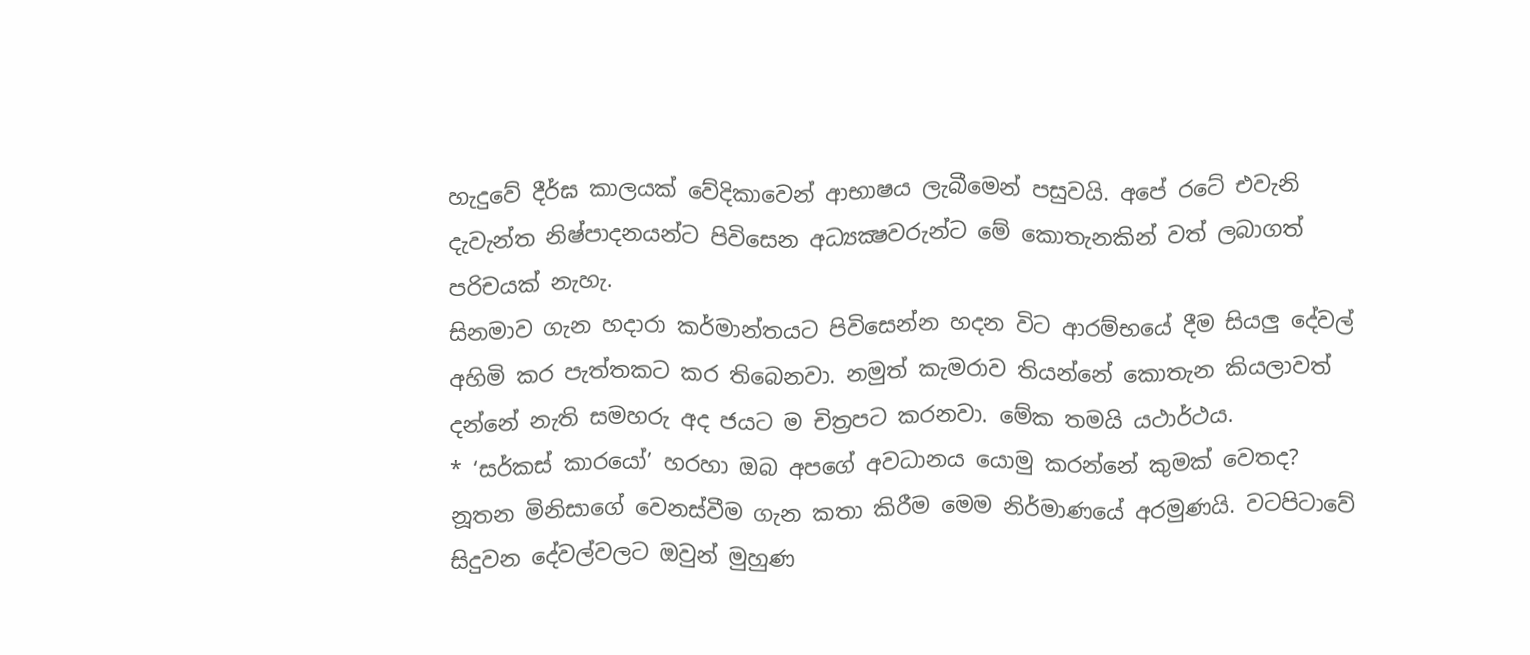හැදුවේ දීර්ඝ කාලයක් වේදිකාවෙන් ආභාෂය ලැබීමෙන් පසුවයි. අපේ රටේ එවැනි දැවැන්ත නිෂ්පාදනයන්ට පිවිසෙන අධ්‍යක්‍ෂවරුන්ට මේ කොතැනකින් වත් ලබාගත් පරිචයක් නැහැ.
සිනමාව ගැන හදාරා කර්මාන්තයට පිවිසෙන්න හදන විට ආරම්භයේ දීම සියලු දේවල් අහිමි කර පැත්තකට කර තිබෙනවා. නමුත් කැමරාව තියන්නේ කොතැන කියලාවත් දන්නේ නැති සමහරු අද ජයට ම චිත්‍රපට කරනවා. මේක තමයි යථාර්ථය.
* ‘සර්කස් කාරයෝ’ හරහා ඔබ අපගේ අවධානය යොමු කරන්නේ කුමක් වෙතද?
නූතන මිනිසාගේ වෙනස්වීම ගැන කතා කිරීම මෙම නිර්මාණයේ අරමුණයි. වටපිටාවේ සිදුවන දේවල්වලට ඔවුන් මුහුණ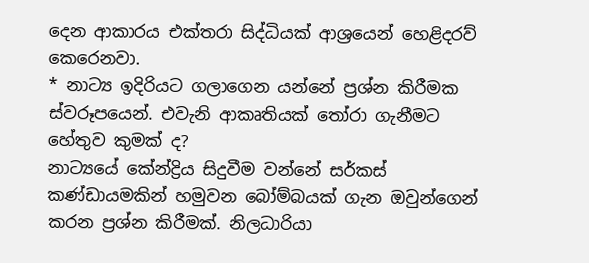දෙන ආකාරය එක්තරා සිද්ධියක් ආශ්‍රයෙන් හෙළිදරව් කෙරෙනවා.
* නාට්‍ය ඉදිරියට ගලාගෙන යන්නේ ප්‍රශ්න කිරීමක ස්වරූපයෙන්. එවැනි ආකෘතියක් තෝරා ගැනීමට හේතුව කුමක් ද?
නාට්‍යයේ කේන්ද්‍රිය සිදුවීම වන්නේ සර්කස් කණ්ඩායමකින් හමුවන බෝම්බයක් ගැන ඔවුන්ගෙන් කරන ප්‍රශ්න කිරීමක්. නිලධාරියා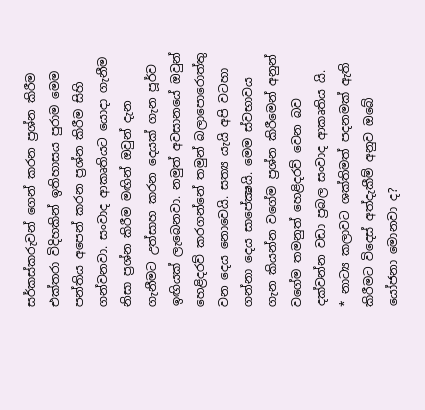සර්කස්කරුවන් ගෙන් කරන ප්‍රශ්න කිරීම එක්තරා විදිහකින් ඉතිහාසය පුරාම මෙම පන්තිය අපෙන් කරන ප්‍රශ්න කිරීම සිහි ගන්වනවා. සංවාද ආකෘතියට යොදා ගැනීම නිසා ප්‍රශ්න කිරීම මඟින් ඔවුන් දැන ගැනීමට උත්සාහ කරන දෙයක් ගැන පූර්ව ඉඟියක් ලැබෙනවා. නමුත් අවසානයේ ඔවුන් හෙළිදරව් කරගන්නේ තමුන් බලාපොරොත්තු වන දෙය නොවෙයි. සත්‍ය යැයි අපි වටහා ගන්නා දෙය සාපේක්‍ෂයි. මෙම ස්වභාවය ගැන කියන්න වගේම ප්‍රශ්න කිරීමෙන් අනුන් වගේම තමනුත් හෙළිදරව් වෙන බව දක්වන්න වඩා ප්‍රබල සංවාද ආකෘතිය යි.
* නාට්‍ය කලාවට ශක්තිමත් පදනමක් ඇති කිරීමට විදෙස් අත්දැකීම් අනුව ඔබේ යෝජනා මොනවා ද?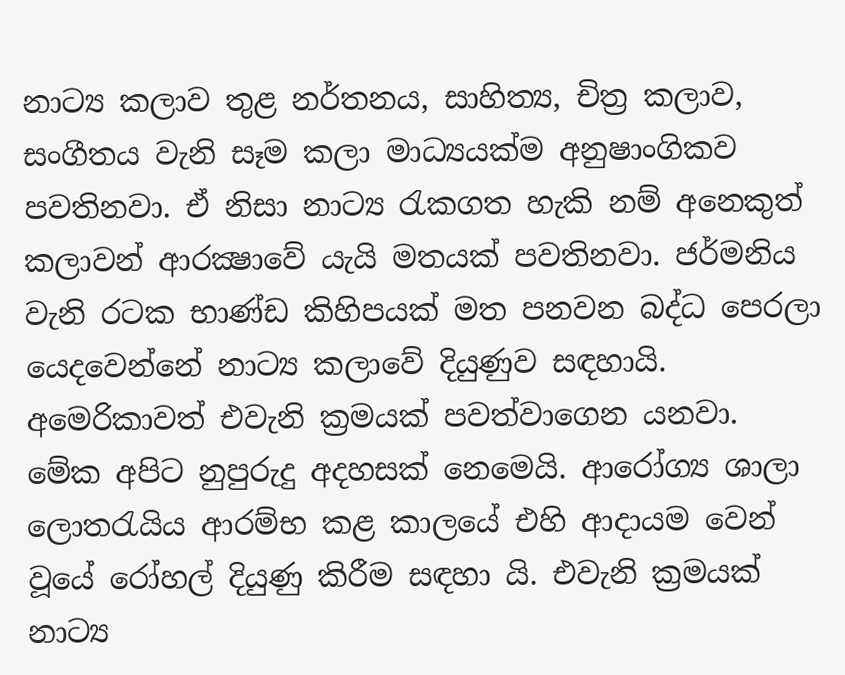නාට්‍ය කලාව තුළ නර්තනය, සාහිත්‍ය, චිත්‍ර කලාව, සංගීතය වැනි සෑම කලා මාධ්‍යයක්ම අනුෂාංගිකව පවතිනවා. ඒ නිසා නාට්‍ය රැකගත හැකි නම් අනෙකුත් කලාවන් ආරක්‍ෂාවේ යැයි මතයක් පවතිනවා. ජර්මනිය වැනි රටක භාණ්ඩ කිහිපයක් මත පනවන බද්ධ පෙරලා යෙදවෙන්නේ නාට්‍ය කලාවේ දියුණුව සඳහායි. අමෙරිකාවත් එවැනි ක්‍රමයක් පවත්වාගෙන යනවා.
මේක අපිට නුපුරුදු අදහසක් නෙමෙයි. ආරෝග්‍ය ශාලා ලොතරැයිය ආරම්භ කළ කාලයේ එහි ආදායම වෙන් වූයේ රෝහල් දියුණු කිරීම සඳහා යි. එවැනි ක්‍රමයක් නාට්‍ය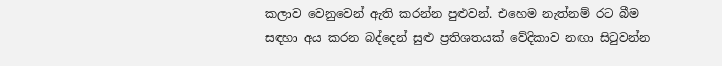කලාව වෙනුවෙන් ඇති කරන්න පුළුවන්. එහෙම නැත්නම් රට බීම සඳහා අය කරන බද්දෙන් සුළු ප්‍රතිශතයක් වේදිකාව නඟා සිටුවන්න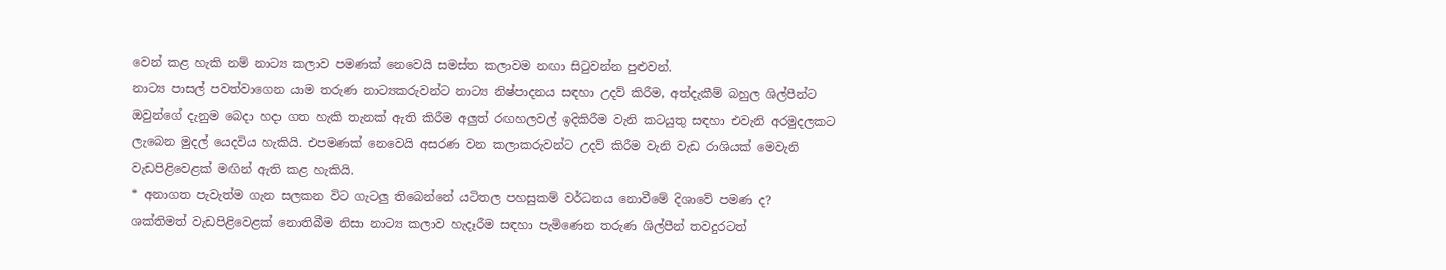වෙන් කළ හැකි නම් නාට්‍ය කලාව පමණක් නෙවෙයි සමස්ත කලාවම නඟා සිටුවන්න පුළුවන්.
නාට්‍ය පාසල් පවත්වාගෙන යාම තරුණ නාට්‍යකරුවන්ට නාට්‍ය නිෂ්පාදනය සඳහා උදව් කිරීම, අත්දැකීම් බහුල ශිල්පීන්ට ඔවුන්ගේ දැනුම බෙදා හදා ගත හැකි තැනක් ඇති කිරීම අලුත් රඟහලවල් ඉදිකිරීම වැනි කටයුතු සඳහා එවැනි අරමුදලකට ලැබෙන මුදල් යෙදවිය හැකියි. එපමණක් නෙවෙයි අසරණ වන කලාකරුවන්ට උදව් කිරීම වැනි වැඩ රාශියක් මෙවැනි වැඩපිළිවෙළක් මඟින් ඇති කළ හැකියි.
* අනාගත පැවැත්ම ගැන සලකන විට ගැටලු තිබෙන්නේ යටිතල පහසුකම් වර්ධනය නොවීමේ දිශාවේ පමණ ද?
ශක්තිමත් වැඩපිළිවෙළක් නොතිබීම නිසා නාට්‍ය කලාව හැදෑරීම සඳහා පැමිණෙන තරුණ ශිල්පීන් තවදුරටත්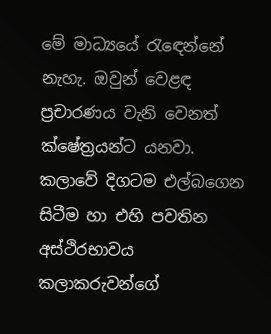මේ මාධ්‍යයේ රැඳෙන්නේ නැහැ. ඔවුන් වෙළඳ ප්‍රචාරණය වැනි වෙනත් ක්ෂේත්‍රයන්ට යනවා. කලාවේ දිගටම එල්බගෙන සිටීම හා එහි පවතින අස්ථිරභාවය කලාකරුවන්ගේ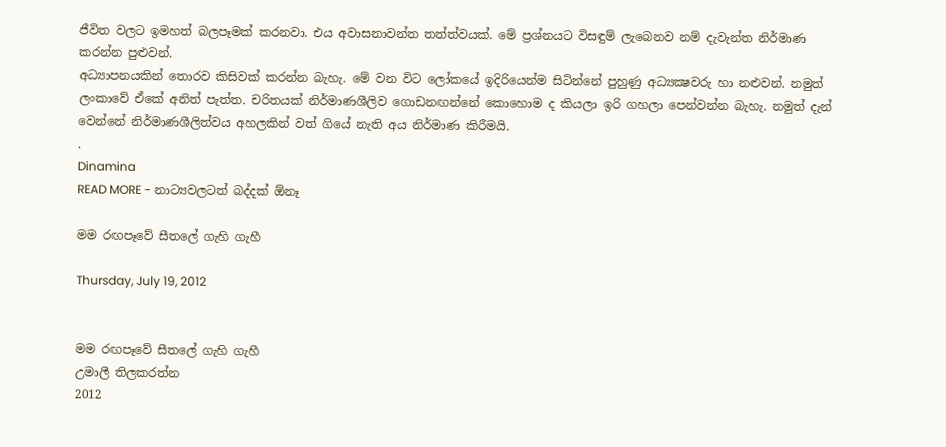ජීවිත වලට ඉමහත් බලපෑමක් කරනවා. එය අවාසනාවන්ත තත්ත්වයක්. මේ ප්‍රශ්නයට විසඳුම් ලැබෙනව නම් දැවැන්ත නිර්මාණ කරන්න පුළුවන්.
අධ්‍යාපනයකින් තොරව කිසිවක් කරන්න බැහැ. මේ වන විට ලෝකයේ ඉදිරියෙන්ම සිටින්නේ පුහුණු අධ්‍යක්‍ෂවරු හා නළුවන්. නමුත් ලංකාවේ ඒකේ අනිත් පැත්ත. චරිතයක් නිර්මාණශීලිව ගොඩනඟන්නේ කොහොම ද කියලා ඉරි ගහලා පෙන්වන්න බැහැ. නමුත් දැන් වෙන්නේ නිර්මාණශීලිත්වය අහලකින් වත් ගියේ නැති අය නිර්මාණ කිරීමයි.
.
Dinamina
READ MORE - නාට්‍යවලටත් බද්දක් ඕනෑ

මම රඟපෑවේ සීතලේ ගැහි ගැහී

Thursday, July 19, 2012


මම රඟපෑවේ සීතලේ ගැහි ගැහී
උමාලී තිලකරත්න
2012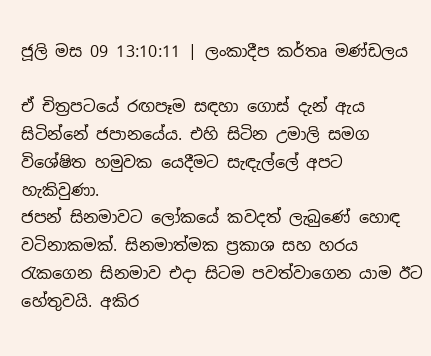ජූලි මස 09 13:10:11 | ලංකාදීප කර්තෘ මණ්ඩලය

ඒ චිත්‍රපටයේ රඟපෑම සඳහා ගොස් දැන් ඇය සිටින්නේ ජපානයේය. එහි සිටින උමාලි සමග විශේෂිත හමුවක යෙදීමට සැඳැල්ලේ අපට හැකිවුණා.
ජපන් සිනමාවට ලෝකයේ කවදත් ලැබුණේ හොඳ වටිනාකමක්. සිනමාත්මක ප්‍රකාශ සහ හරය රැකගෙන සිනමාව එදා සිටම පවත්වාගෙන යාම ඊට හේතුවයි. අකිර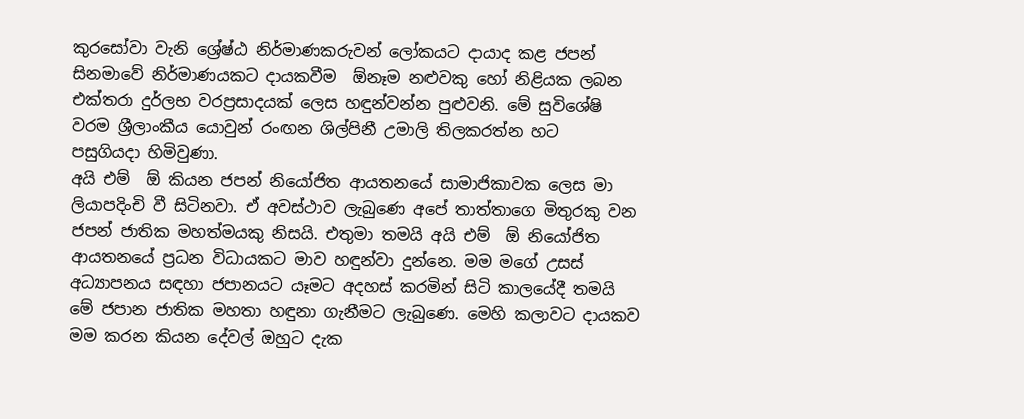කුරසෝවා වැනි ශ්‍රේෂ්ඨ නිර්මාණකරුවන් ලෝකයට දායාද කළ ජපන් සිනමාවේ නිර්මාණයකට දායකවීම  ඕනෑම නළුවකු හෝ නිළියක ලබන එක්තරා දුර්ලභ වරප්‍රසාදයක් ලෙස හඳුන්වන්න පුළුවනි. මේ සුවිශේෂි වරම ශ්‍රීලාංකීය යොවුන් රංඟන ශිල්පිනී උමාලි තිලකරත්න හට  පසුගියදා හිමිවුණා.
අයි එම්  ඕ කියන ජපන් නියෝජිත ආයතනයේ සාමාජිකාවක ලෙස මා ලියාපදිංචි වී සිටිනවා. ඒ අවස්ථාව ලැබුණෙ අපේ තාත්තාගෙ මිතුරකු වන ජපන් ජාතික මහත්මයකු නිසයි. එතුමා තමයි අයි එම්  ඕ නියෝජිත ආයතනයේ ප්‍රධන විධායකට මාව හඳුන්වා දුන්නෙ. මම මගේ උසස් අධ්‍යාපනය සඳහා ජපානයට යෑමට අදහස් කරමින් සිටි කාලයේදී තමයි මේ ජපාන ජාතික මහතා හඳුනා ගැනීමට ලැබුණෙ. මෙහි කලාවට දායකව මම කරන කියන දේවල් ඔහුට දැක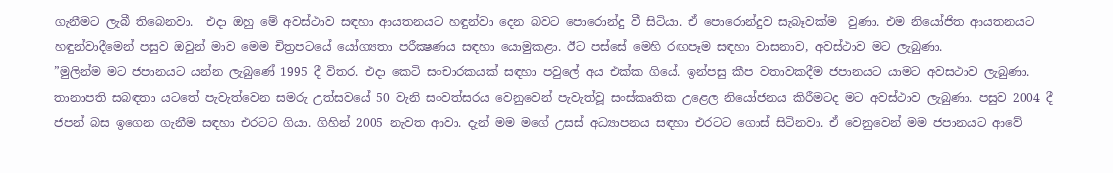ගැනීමට ලැබී තිබෙනවා.  එදා ඔහු මේ අවස්ථාව සඳහා ආයතනයට හඳුන්වා දෙන බවට පොරොන්දු වී සිටියා. ඒ පොරොන්දුව සැබෑවක්ම  වුණා. එම නියෝජිත ආයතනයට හඳුන්වාදීමෙන් පසුව ඔවුන් මාව මෙම චිත්‍රපටයේ යෝග්‍යතා පරීක්‍ෂණය සඳහා යොමුකළා. ඊට පස්සේ මෙහි රඟපෑම සඳහා වාසනාව, අවස්ථාව මට ලැබුණා.
”මුලින්ම මට ජපානයට යන්න ලැබුණේ 1995 දී විතර. එදා කෙටි සංචාරකයක් සඳහා පවුලේ අය එක්ක ගියේ. ඉන්පසු කීප වතාවකදීම ජපානයට යාමට අවසථාව ලැබුණා. තානාපති සබඳතා යටතේ පැවැත්වෙන සමරු උත්සවයේ 50 වැනි සංවත්සරය වෙනුවෙන් පැවැත්වූ සංස්කෘතික උළෙල නියෝජනය කිරීමටද මට අවස්ථාව ලැබුණා. පසුව 2004 දී ජපන් බස ඉගෙන ගැනීම සඳහා එරටට ගියා. ගිහින් 2005 නැවත ආවා. දැන් මම මගේ උසස් අධ්‍යාපනය සඳහා එරටට ගොස් සිටිනවා. ඒ වෙනුවෙන් මම ජපානයට ආවේ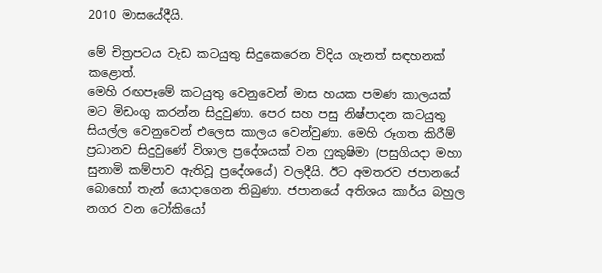2010 මාසයේදීයි.

මේ චිත්‍රපටය වැඩ කටයුතු සිදුකෙරෙන විදිය ගැනත් සඳහනක් කළොත්.
මෙහි රඟපෑමේ කටයුතු වෙනුවෙන් මාස හයක පමණ කාලයක් මට මිඩංගු කරන්න සිදුවුණා. පෙර සහ පසු නිෂ්පාදන කටයුතු සියල්ල වෙනුවෙන් එලෙස කාලය වෙන්වුණා. මෙහි රූගත කිරීම් ප්‍රධානව සිදුවුණේ විශාල ප්‍රදේශයක් වන ෆුකුෂිමා (පසුගියදා මහා සුනාමි කම්පාව ඇතිවූ ප්‍රදේශයේ) වලදීයි. ඊට අමතරව ජපානයේ බොහෝ තැන් යොදාගෙන තිබුණා. ජපානයේ අතිශය කාර්ය බහුල නගර වන ටෝකියෝ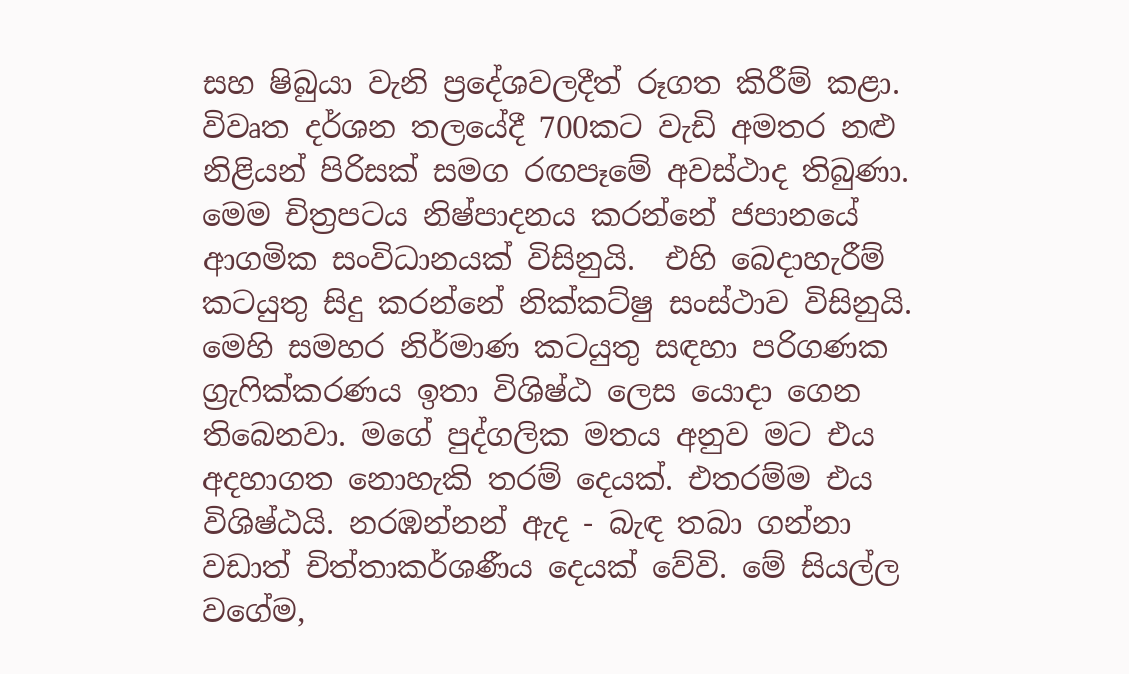සහ ෂිබුයා වැනි ප්‍රදේශවලදීත් රූගත කිරීම් කළා. විවෘත දර්ශන තලයේදී 700කට වැඩි අමතර නළු නිළියන් පිරිසක් සමග රඟපෑමේ අවස්ථාද තිබුණා. මෙම චිත්‍රපටය නිෂ්පාදනය කරන්නේ ජපානයේ ආගමික සංවිධානයක් විසිනුයි.  එහි බෙදාහැරීම් කටයුතු සිදු කරන්නේ නික්කට්ෂු සංස්ථාව විසිනුයි. මෙහි සමහර නිර්මාණ කටයුතු සඳහා පරිගණක ග්‍රැෆික්කරණය ඉතා විශිෂ්ඨ ලෙස යොදා ගෙන තිබෙනවා. මගේ පුද්ගලික මතය අනුව මට එය අදහාගත නොහැකි තරම් දෙයක්. එතරම්ම එය විශිෂ්ඨයි. නරඹන්නන් ඇද - බැඳ තබා ගන්නා වඩාත් චිත්තාකර්ශණීය දෙයක් වේවි. මේ සියල්ල වගේම,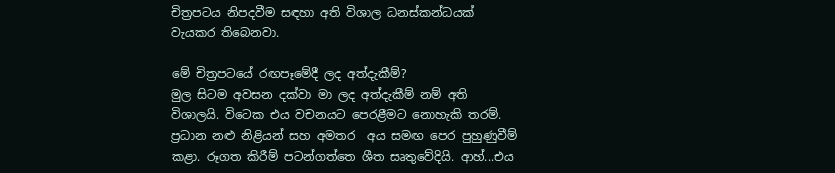චිත්‍රපටය නිපදවීම සඳහා අති විශාල ධනස්කන්ධයක් වැයකර තිබෙනවා.

මේ චිත්‍රපටයේ රඟපෑමේදී ලද අත්දැකීම්?
මුල සිටම අවසන දක්වා මා ලද අත්දැකීම් නම් අති විශාලයි. විටෙක එය වචනයට පෙරළීමට නොහැකි තරම්. ප්‍රධාන නළු නිළියන් සහ අමතර  අය සමඟ පෙර පුහුණුවීම් කළා. රූගත කිරීම් පටන්ගත්තෙ ශීත සෘතුවේදියි. ආහ්...එය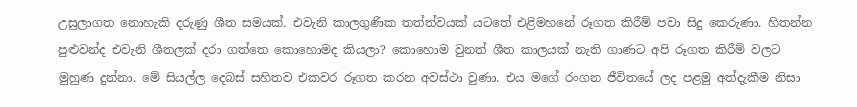උසුලාගත නොහැකි දරුණු ශීත සමයක්. එවැනි කාලගුණික තත්ත්වයක් යටතේ එළිමහනේ රූගත කිරීම් පවා සිදු කෙරුණා. හිතන්න පුළුවන්ද එවැනි ශීතලක් දරා ගත්තෙ කොහොමද කියලා? කොහොම වුනත් ශීත කාලයක් නැති ගාණට අපි රූගත කිරීම් වලට මුහුණ දුන්නා. මේ සියල්ල දෙබස් සහිතව එකවර රූගත කරන අවස්ථා වුණා. එය මගේ රංගන ජීවිතයේ ලද පළමු අත්දැකීම නිසා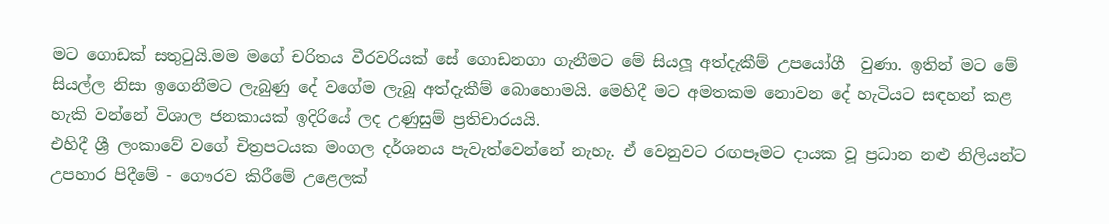මට ගොඩක් සතුටුයි.මම මගේ චරිතය වීරවරියක් සේ ගොඩනගා ගැනීමට මේ සියලූ අත්දැකීම් උපයෝගී  වුණා. ඉතින් මට මේ සියල්ල නිසා ඉගෙනීමට ලැබුණු දේ වගේම ලැබූ අත්දැකීම් බොහොමයි. මෙහිදී මට අමතකම නොවන දේ හැටියට සඳහන් කළ හැකි වන්නේ විශාල ජනකායක් ඉදිරියේ ලද උණුසුම් ප්‍රතිචාරයයි.
එහිදී ශ්‍රී ලංකාවේ වගේ චිත්‍රපටයක මංගල දර්ශනය පැවැත්වෙන්නේ නැහැ. ඒ වෙනුවට රඟපෑමට දායක වූ ප්‍රධාන නළු නිලියන්ට උපහාර පිදීමේ - ගෞරව කිරීමේ උළෙලක්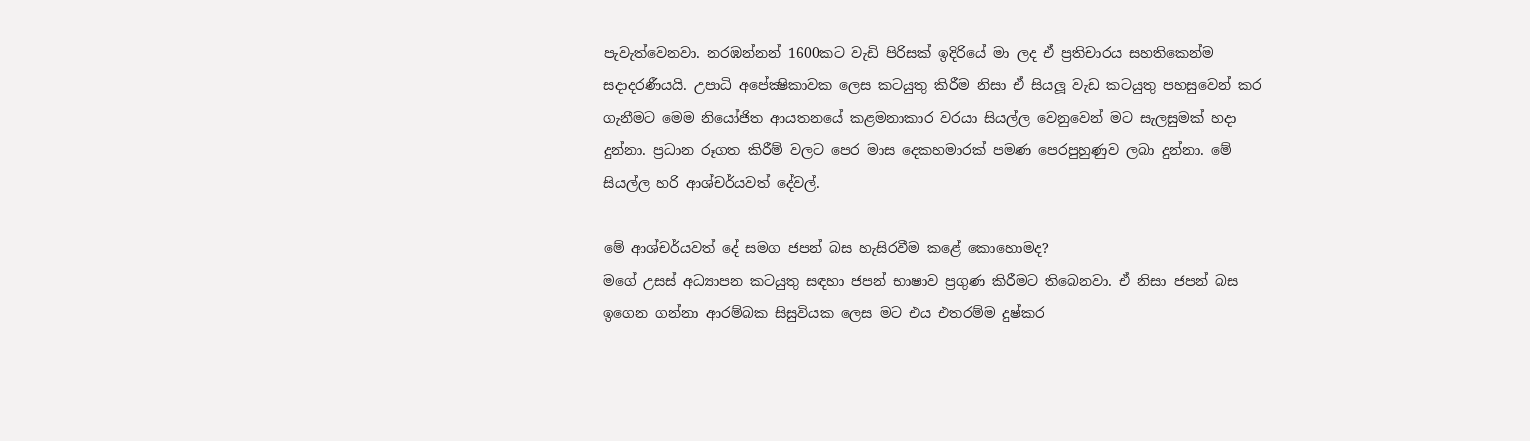පැවැත්වෙනවා. නරඹන්නන් 1600කට වැඩි පිරිසක් ඉදිරියේ මා ලද ඒ ප්‍රතිචාරය සහතිකෙන්ම සදාදරණීයයි. උපාධි අපේක්‍ෂිකාවක ලෙස කටයුතු කිරීම නිසා ඒ සියලූ වැඩ කටයුතු පහසුවෙන් කර ගැනීමට මෙම නියෝජිත ආයතනයේ කළමනාකාර වරයා සියල්ල වෙනුවෙන් මට සැලසුමක් හදා දුන්නා. ප්‍රධාන රූගත කිරීම් වලට පෙර මාස දෙකහමාරක් පමණ පෙරපුහුණුව ලබා දුන්නා. මේ සියල්ල හරි ආශ්චර්යවත් දේවල්.

මේ ආශ්චර්යවත් දේ සමග ජපන් බස හැසිරවීම කළේ කොහොමද?
මගේ උසස් අධ්‍යාපන කටයුතු සඳහා ජපන් භාෂාව ප්‍රගුණ කිරීමට තිබෙනවා. ඒ නිසා ජපන් බස ඉගෙන ගන්නා ආරම්බක සිසුවියක ලෙස මට එය එතරම්ම දුෂ්කර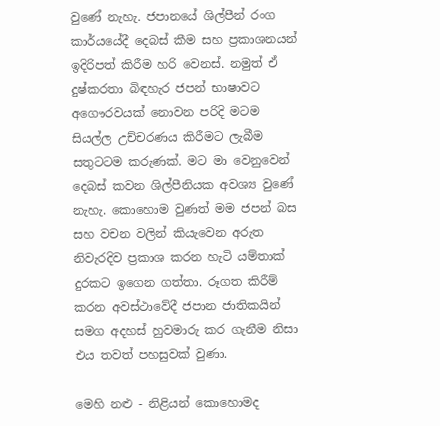වුණේ නැහැ. ජපානයේ ශිල්පීන් රංග කාර්යයේදී දෙබස් කීම සහ ප්‍රකාශනයන් ඉදිරිපත් කිරීම හරි වෙනස්. නමුත් ඒ දුෂ්කරතා බිඳහැර ජපන් භාෂාවට අගෞරවයක් නොවන පරිදි මටම සියල්ල උච්චරණය කිරීමට ලැබීම සතුටටම කරුණක්. මට මා වෙනුවෙන් දෙබස් කවන ශිල්පීනියක අවශ්‍ය වුණේ නැහැ. කොහොම වුණත් මම ජපන් බස සහ වචන වලින් කියැවෙන අරුත නිවැරදිව ප්‍රකාශ කරන හැටි යම්තාක් දුරකට ඉගෙන ගත්තා. රූගත කිරීම් කරන අවස්ථාවේදී ජපාන ජාතිකයින් සමග අදහස් හුවමාරු කර ගැනීම නිසා එය තවත් පහසුවක් වුණා.

මෙහි නළු - නිළියන් කොහොමද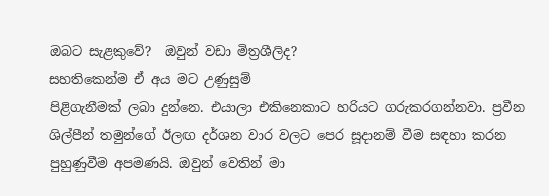ඔබට සැළකුවේ?  ඔවුන් වඩා මිත්‍රශීලිද?
සහතිකෙන්ම ඒ අය මට උණුසුම්
පිළිගැනීමක් ලබා දුන්නෙ. එයාලා එකිනෙකාට හරියට ගරුකරගන්නවා. ප්‍රවීන ශිල්පීන් තමුන්ගේ ඊලඟ දර්ශන වාර වලට පෙර සූදානම් වීම සඳහා කරන පුහුණුවීම අපමණයි. ඔවුන් වෙතින් මා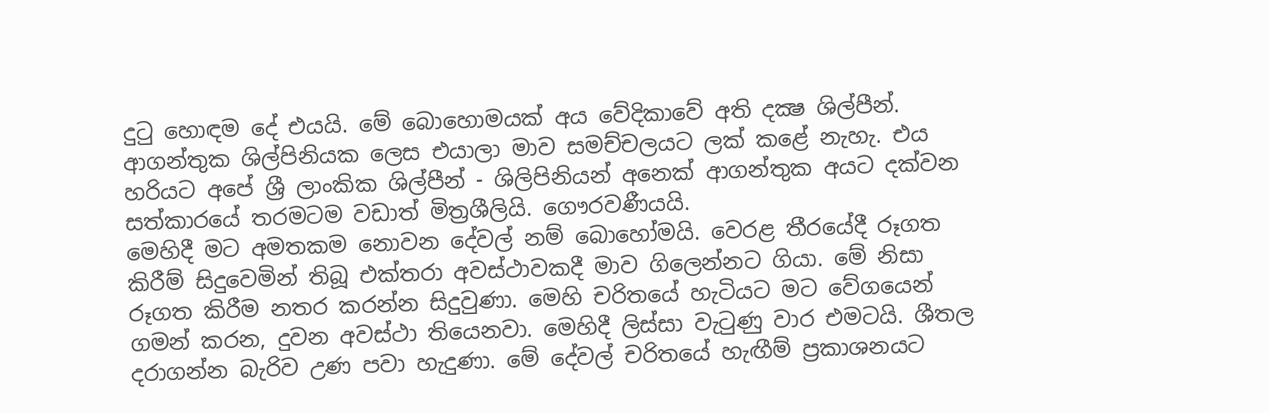දුටු හොඳම දේ එයයි. මේ බොහොමයක් අය වේදිකාවේ අති දක්‍ෂ ශිල්පීන්. ආගන්තුක ශිල්පිනියක ලෙස එයාලා මාව සමච්චලයට ලක් කළේ නැහැ. එය හරියට අපේ ශ්‍රී ලාංකික ශිල්පීන් - ශිලිපිනියන් අනෙක් ආගන්තුක අයට දක්වන සත්කාරයේ තරමටම වඩාත් මිත්‍රශීලියි. ගෞරවණීයයි.
මෙහිදී මට අමතකම නොවන දේවල් නම් බොහෝමයි. වෙරළ තීරයේදී රූගත කිරීම් සිදුවෙමින් තිබූ එක්තරා අවස්ථාවකදී මාව ගිලෙන්නට ගියා. මේ නිසා රූගත කිරීම නතර කරන්න සිදුවුණා. මෙහි චරිතයේ හැටියට මට වේගයෙන් ගමන් කරන, දුවන අවස්ථා තියෙනවා. මෙහිදී ලිස්සා වැටුණු වාර එමටයි. ශීතල දරාගන්න බැරිව උණ පවා හැදුණා. මේ දේවල් චරිතයේ හැඟීම් ප්‍රකාශනයට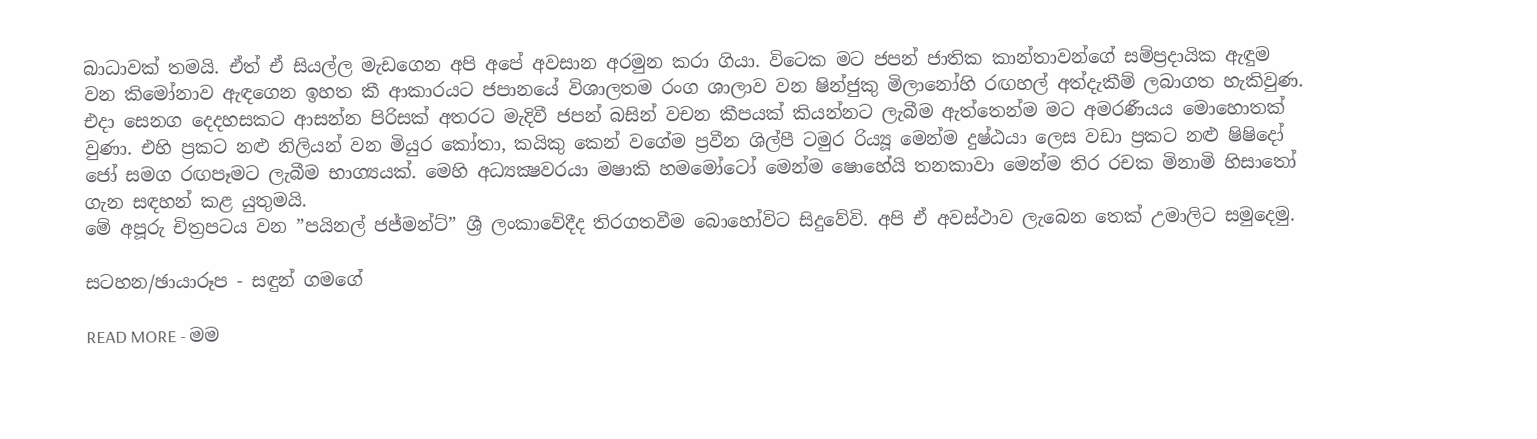බාධාවක් තමයි. ඒත් ඒ සියල්ල මැඩගෙන අපි අපේ අවසාන අරමුන කරා ගියා. විටෙක මට ජපන් ජාතික කාන්තාවන්ගේ සම්ප්‍රදායික ඇඳුම වන කිමෝනාව ඇඳගෙන ඉහත කී ආකාරයට ජපානයේ විශාලතම රංග ශාලාව වන ෂින්ජුකු මිලානෝහි රඟහල් අත්දැකීම් ලබාගත හැකිවුණ. එදා සෙනග දෙදහසකට ආසන්න පිරිසක් අතරට මැදිවී ජපන් බසින් වචන කීපයක් කියන්නට ලැබීම ඇත්තෙන්ම මට අමරණීයය මොහොතක් වුණා. එහි ප්‍රකට නළු නිලියන් වන මියුර කෝතා, කයිකු කෙන් වගේම ප්‍රවීන ශිල්පී ටමුර රිය්‍යූ මෙන්ම දුෂ්ඨයා ලෙස වඩා ප්‍රකට නළු ෂිෂිදෝ ජෝ සමග රඟපෑමට ලැබීම භාග්‍යයක්. මෙහි අධ්‍යක්‍ෂවරයා මෂාකි හමමෝටෝ මෙන්ම ෂොහේයි තනකාවා මෙන්ම තිර රචක මිනාමි හිසාතෝ ගැන සඳහන් කළ යුතුමයි.
මේ අපූරු චිත්‍රපටය වන ”පයිනල් ජජ්මන්ට්” ශ්‍රී ලංකාවේදීද තිරගතවීම බොහෝවිට සිදුවේවි. අපි ඒ අවස්ථාව ලැබෙන තෙක් උමාලිට සමුදෙමු.

සටහන/ඡායාරූප - සඳුන් ගමගේ

READ MORE - මම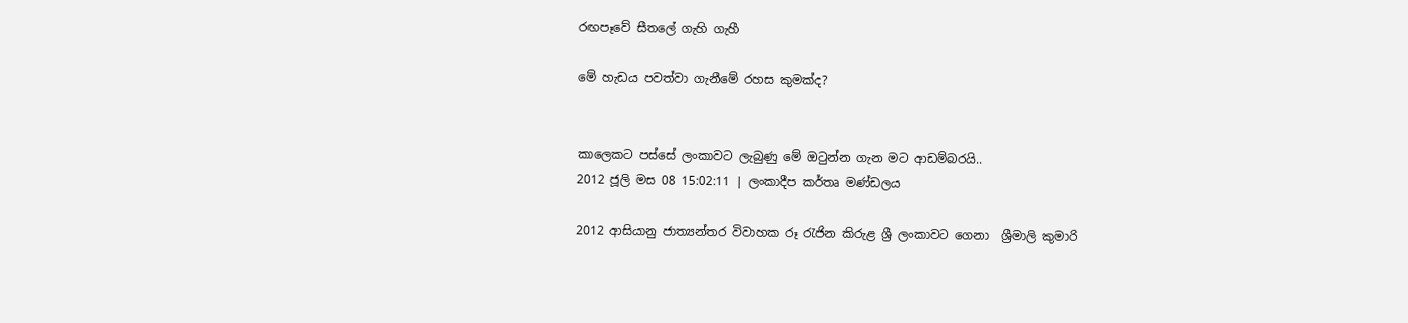රඟපෑවේ සීතලේ ගැහි ගැහී

මේ හැඩය පවත්වා ගැනීමේ රහස කුමක්ද?


කාලෙකට පස්සේ ලංකාවට ලැබුණු මේ ඔටුන්න ගැන මට ආඩම්බරයි..
2012 ජූලි මස 08 15:02:11 | ලංකාදීප කර්තෘ මණ්ඩලය

2012 ආසියානු ජාත්‍යන්තර විවාහක රූ රැජින කිරුළ ශ්‍රී ලංකාවට ගෙනා  ශ්‍රීමාලි කුමාරි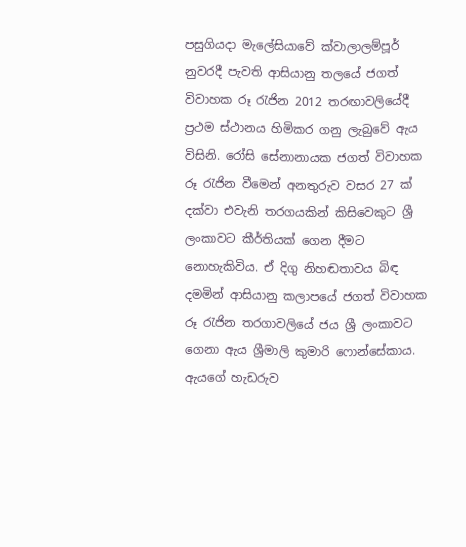පසුගියදා මැලේසියාවේ ක්වාලාලම්පූර් නුවරදී පැවති ආසියානු තලයේ ජගත් විවාහක රූ රැජින 2012 තරඟාවලියේදී ප්‍රථම ස්ථානය හිමිකර ගනු ලැබුවේ ඇය විසිනි. රෝසි සේනානායක ජගත් විවාහක රූ රැජින වීමෙන් අනතුරුව වසර 27 ක් දක්වා එවැනි තරගයකින් කිසිවෙකුට ශ්‍රී ලංකාවට කීර්තියක් ගෙන දීමට නොහැකිවිය. ඒ දිගු නිහඬතාවය බිඳ දමමින් ආසියානු කලාපයේ ජගත් විවාහක රූ රැජින තරගාවලියේ ජය ශ්‍රී ලංකාවට ගෙනා ඇය ශ්‍රීමාලි කුමාරි ෆොන්සේකාය. ඇයගේ හැඩරුව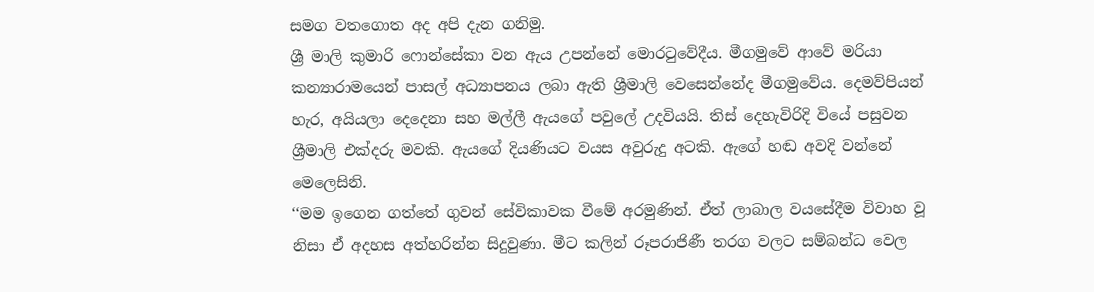සමග වතගොත අද අපි දැන ගනිමු.
ශ්‍රී මාලි කුමාරි ෆොන්සේකා වන ඇය උපන්නේ මොරටුවේදීය. මීගමුවේ ආවේ මරියා කන්‍යාරාමයෙන් පාසල් අධ්‍යාපනය ලබා ඇති ශ්‍රීමාලි වෙසෙන්නේද මීගමුවේය. දෙමව්පියන් හැර, අයියලා දෙදෙනා සහ මල්ලී ඇයගේ පවුලේ උදවියයි. තිස් දෙහැවිරිදි වියේ පසුවන ශ්‍රීමාලි එක්දරු මවකි. ඇයගේ දියණියට වයස අවුරුදු අටකි. ඇගේ හඬ අවදි වන්නේ මෙලෙසිනි.
‘‘මම ඉගෙන ගත්තේ ගුවන් සේවිකාවක වීමේ අරමුණින්. ඒත් ලාබාල වයසේදීම විවාහ වූ නිසා ඒ අදහස අත්හරින්න සිදුවුණා. මීට කලින් රූපරාජිණී තරග වලට සම්බන්ධ වෙල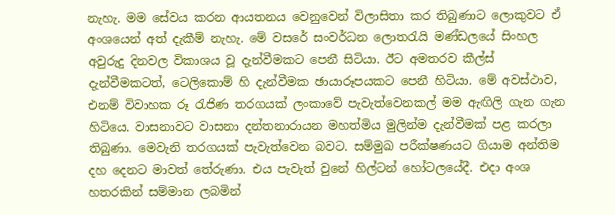නැහැ. මම සේවය කරන ආයතනය වෙනුවෙන් විලාසිතා කර තිබුණාට ලොකුවට ඒ අංශයෙන් අත් දැකීම් නැහැ. මේ වසරේ සංවර්ධන ලොතරැයි මණ්ඩලයේ සිංහල අවුරුදු දිනවල විකාශය වූ දැන්වීමකට පෙනී සිටියා. ඊට අමතරව කීල්ස් දැන්වීමකටත්, ටෙලිකොම් හි දැන්වීමක ඡායාරූපයකට පෙනී හිටියා. මේ අවස්ථාව, එනම් විවාහක රූ රැජිණ තරගයක් ලංකාවේ පැවැත්වෙනකල් මම ඇඟිලි ගැන ගැන හිටියෙ. වාසනාවට වාසනා දන්තනාරායන මහත්මිය මුලින්ම දැන්වීමක් පළ කරලා තිබුණා. මෙවැනි තරගයක් පැවැත්වෙන බවට. සම්මුඛ පරීක්ෂණයට ගියාම අන්තිම දහ දෙනට මාවත් තේරුණා. එය පැවැත් වුනේ හිල්ටන් හෝටලයේදී. එදා අංශ හතරකින් සම්මාන ලබමින්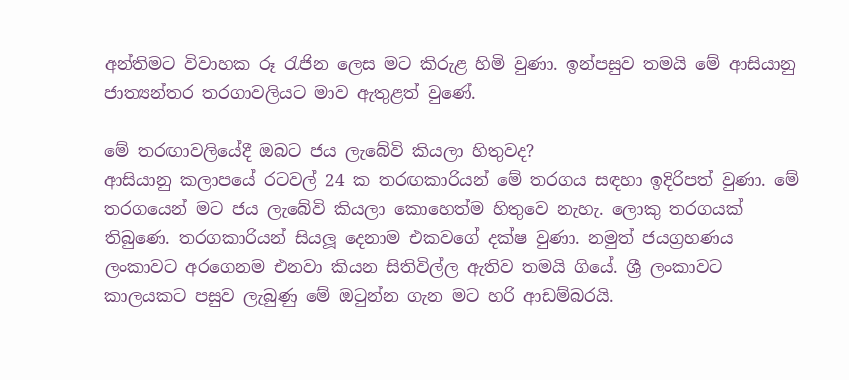අන්තිමට විවාහක රූ රැජින ලෙස මට කිරුළ හිමි වුණා. ඉන්පසුව තමයි මේ ආසියානු ජාත්‍යන්තර තරගාවලියට මාව ඇතුළත් වුණේ.

මේ තරඟාවලියේදී ඔබට ජය ලැබේවි කියලා හිතුවද?
ආසියානු කලාපයේ රටවල් 24 ක තරඟකාරියන් මේ තරගය සඳහා ඉදිරිපත් වුණා. මේ තරගයෙන් මට ජය ලැබේවි කියලා කොහෙත්ම හිතුවෙ නැහැ. ලොකු තරගයක් තිබුණෙ. තරගකාරියන් සියලූ දෙනාම එකවගේ දක්ෂ වුණා. නමුත් ජයග්‍රහණය ලංකාවට අරගෙනම එනවා කියන සිතිවිල්ල ඇතිව තමයි ගියේ. ශ්‍රී ලංකාවට කාලයකට පසුව ලැබුණු මේ ඔටුන්න ගැන මට හරි ආඩම්බරයි.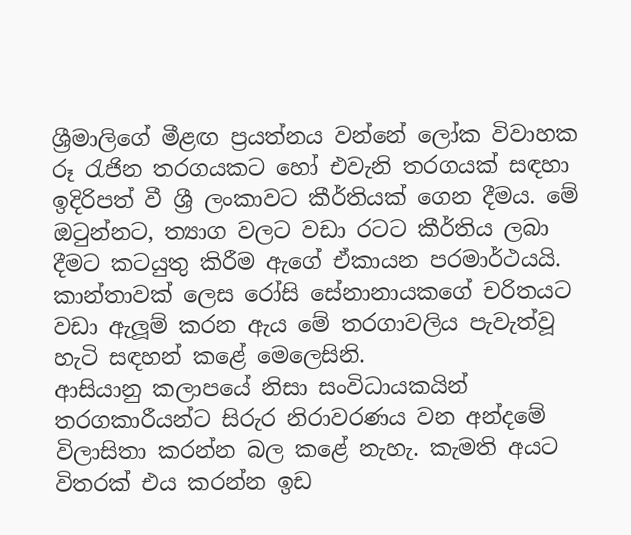ශ්‍රීමාලිගේ මීළඟ ප්‍රයත්නය වන්නේ ලෝක විවාහක රූ රැජින තරගයකට හෝ එවැනි තරගයක් සඳහා ඉදිරිපත් වී ශ්‍රී ලංකාවට කීර්තියක් ගෙන දීමය. මේ ඔටුන්නට, ත්‍යාග වලට වඩා රටට කීර්තිය ලබා දීමට කටයුතු කිරීම ඇගේ ඒකායන පරමාර්ථයයි. කාන්තාවක් ලෙස රෝසි සේනානායකගේ චරිතයට වඩා ඇලූම් කරන ඇය මේ තරගාවලිය පැවැත්වූ හැටි සඳහන් කළේ මෙලෙසිනි.
ආසියානු කලාපයේ නිසා සංවිධායකයින් තරගකාරීයන්ට සිරුර නිරාවරණය වන අන්දමේ විලාසිතා කරන්න බල කළේ නැහැ. කැමති අයට විතරක් එය කරන්න ඉඩ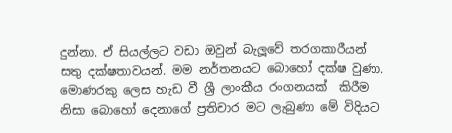දුන්නා. ඒ සියල්ලට වඩා ඔවුන් බැලූවේ තරගකාරීයන් සතු දක්ෂතාවයන්. මම නර්තනයට බොහෝ දක්ෂ වුණා. මොණරකු ලෙස හැඩ වී ශ්‍රී ලාංකීය රංගනයක්  කිරීම නිසා බොහෝ දෙනාගේ ප්‍රතිචාර මට ලැබුණා මේ විදියට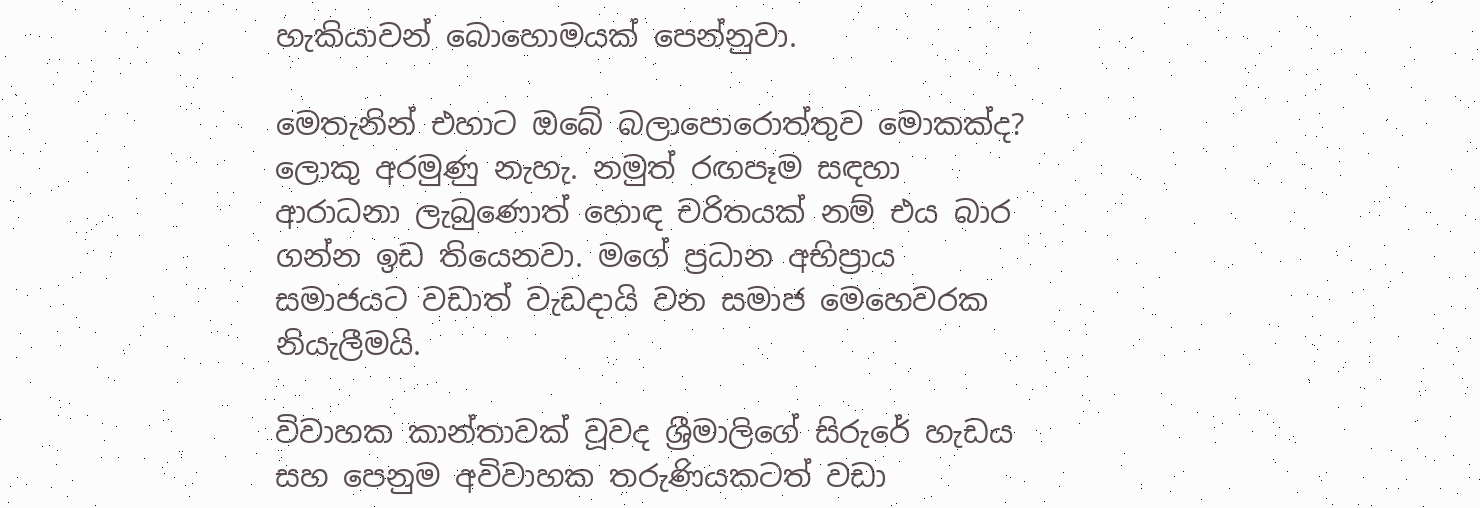හැකියාවන් බොහොමයක් පෙන්නුවා.

මෙතැනින් එහාට ඔබේ බලාපොරොත්තුව මොකක්ද?
ලොකු අරමුණු නැහැ. නමුත් රඟපෑම සඳහා ආරාධනා ලැබුණොත් හොඳ චරිතයක් නම් එය බාර ගන්න ඉඩ තියෙනවා. මගේ ප්‍රධාන අභිප්‍රාය සමාජයට වඩාත් වැඩදායි වන සමාජ මෙහෙවරක නියැලීමයි.

විවාහක කාන්තාවක් වූවද ශ්‍රීමාලිගේ සිරුරේ හැඩය සහ පෙනුම අවිවාහක තරුණියකටත් වඩා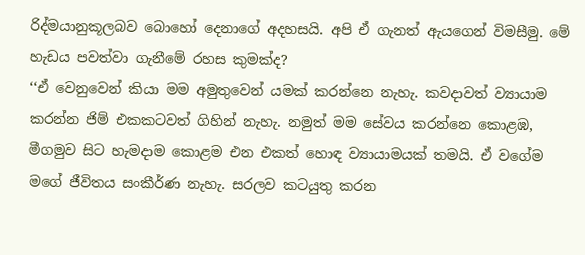රිද්මයානුකූලබව බොහෝ දෙනාගේ අදහසයි. අපි ඒ ගැනත් ඇයගෙන් විමසීමු. මේ හැඩය පවත්වා ගැනීමේ රහස කුමක්ද?
‘‘ඒ වෙනුවෙන් කියා මම අමුතුවෙන් යමක් කරන්නෙ නැහැ. කවදාවත් ව්‍යායාම කරන්න ජිම් එකකටවත් ගිහින් නැහැ. නමුත් මම සේවය කරන්නෙ කොළඹ, මීගමුව සිට හැමදාම කොළම එන එකත් හොඳ ව්‍යායාමයක් තමයි. ඒ වගේම මගේ ජීවිතය සංකීර්ණ නැහැ. සරලව කටයුතු කරන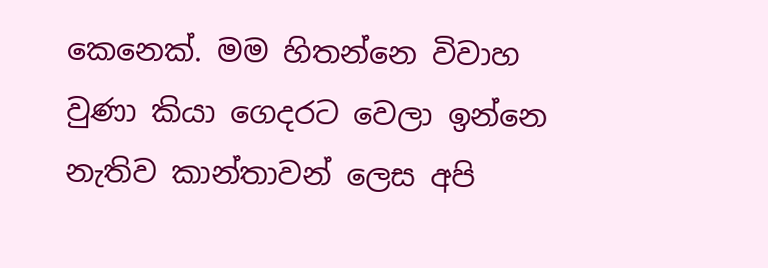කෙනෙක්. මම හිතන්නෙ විවාහ වුණා කියා ගෙදරට වෙලා ඉන්නෙ නැතිව කාන්තාවන් ලෙස අපි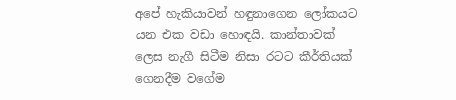අපේ හැකියාවන් හඳුනාගෙන ලෝකයට යන එක වඩා හොඳයි. කාන්තාවක් ලෙස නැගී සිටීම නිසා රටට කීර්තියක් ගෙනදීම වගේම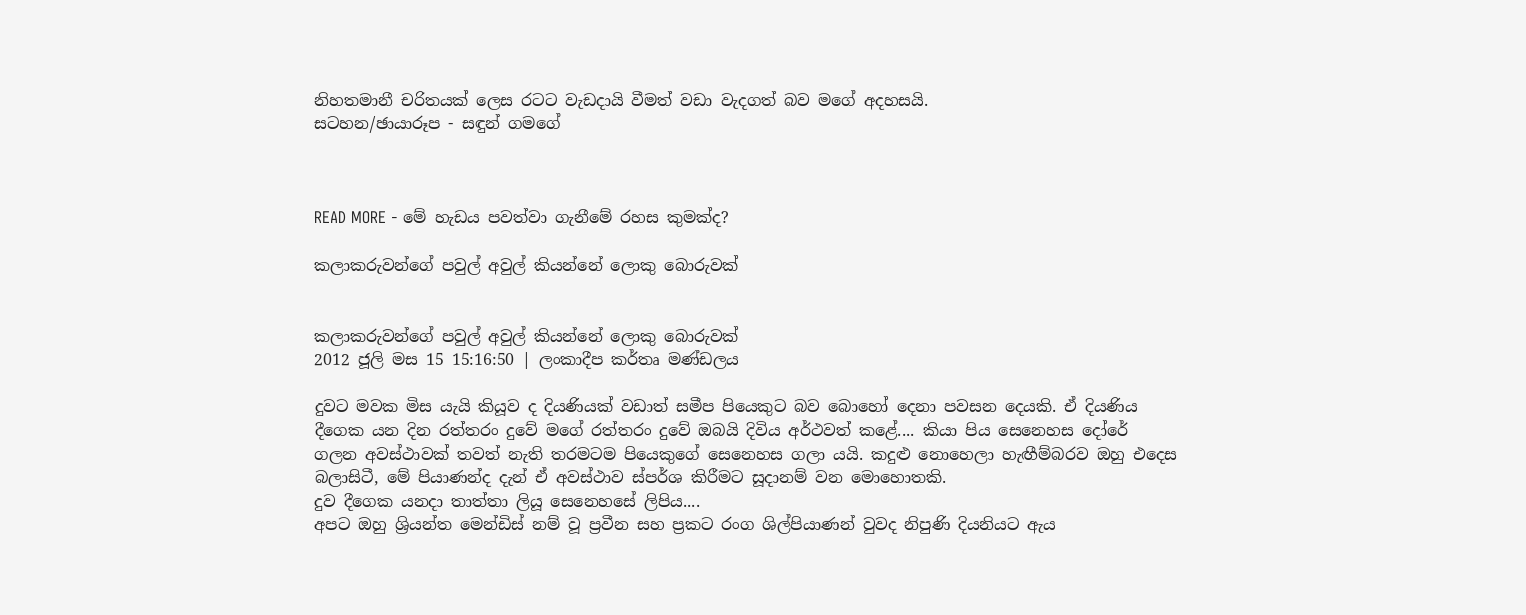නිහතමානී චරිතයක් ලෙස රටට වැඩදායි වීමත් වඩා වැදගත් බව මගේ අදහසයි.
සටහන/ඡායාරූප - සඳුන් ගමගේ



READ MORE - මේ හැඩය පවත්වා ගැනීමේ රහස කුමක්ද?

කලාකරුවන්ගේ පවුල් අවුල් කියන්නේ ලොකු බොරුවක්


කලාකරුවන්ගේ පවුල් අවුල් කියන්නේ ලොකු බොරුවක්
2012 ජූලි මස 15 15:16:50 | ලංකාදීප කර්තෘ මණ්ඩලය

දුවට මවක මිස යැයි කියූව ද දියණියක් වඩාත් සමීප පියෙකුට බව බොහෝ දෙනා පවසන දෙයකි. ඒ දියණිය දීගෙක යන දින රත්තරං දුවේ මගේ රත්තරං දුවේ ඔබයි දිවිය අර්ථවත් කළේ.... කියා පිය සෙනෙහස දෝරේ ගලන අවස්ථාවක් තවත් නැති තරමටම පියෙකුගේ සෙනෙහස ගලා යයි. කදුළු නොහෙලා හැඟීම්බරව ඔහු එදෙස බලාසිටී, මේ පියාණන්ද දැන් ඒ අවස්ථාව ස්පර්ශ කිරීමට සූදානම් වන මොහොතකි.
දුව දීගෙක යනදා තාත්තා ලියූ සෙනෙහසේ ලිපිය....
අපට ඔහු ශ්‍රියන්ත මෙන්ඩිස් නම් වූ ප්‍රවීන සහ ප්‍රකට රංග ශිල්පියාණන් වුවද නිපුණි දියනියට ඇය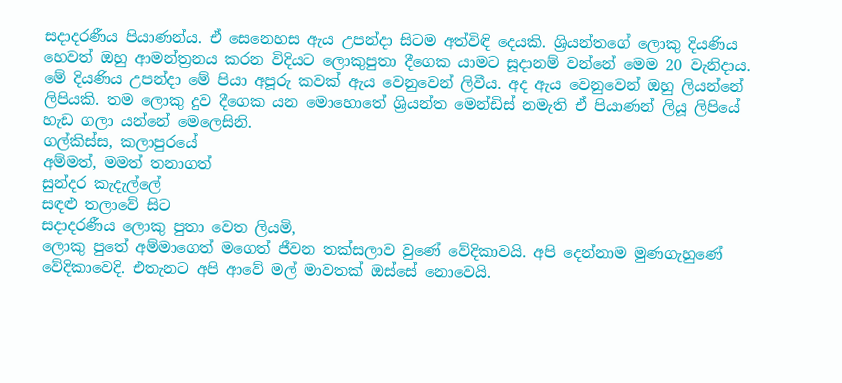සදාදරණීය පියාණන්ය. ඒ සෙනෙහස ඇය උපන්දා සිටම අත්විඳි දෙයකි. ශ්‍රියන්තගේ ලොකු දියණිය හෙවත් ඔහු ආමන්ත්‍රනය කරන විදියට ලොකුපුතා දීගෙක යාමට සූදානම් වන්නේ මෙම 20 වැනිදාය. මේ දියණිය උපන්දා මේ පියා අපූරු කවක් ඇය වෙනුවෙන් ලිවීය. අද ඇය වෙනුවෙන් ඔහු ලියන්නේ ලිපියකි. තම ලොකු දුව දීගෙක යන මොහොතේ ශ්‍රියන්ත මෙන්ඩිස් නමැති ඒ පියාණන් ලියූ ලිපියේ හැඩ ගලා යන්නේ මෙලෙසිනි.
ගල්කිස්ස, කලාපුරයේ
අම්මත්, මමත් තනාගත්
සුන්දර කැදැල්ලේ
සඳළු තලාවේ සිට
සදාදරණීය ලොකු පුතා වෙත ලියමි,
ලොකු පුතේ අම්මාගෙත් මගෙත් ජීවන තක්සලාව වුණේ වේදිකාවයි. අපි දෙන්නාම මුණගැහුණේ වේදිකාවෙදි. එතැනට අපි ආවේ මල් මාවතක් ඔස්සේ නොවෙයි.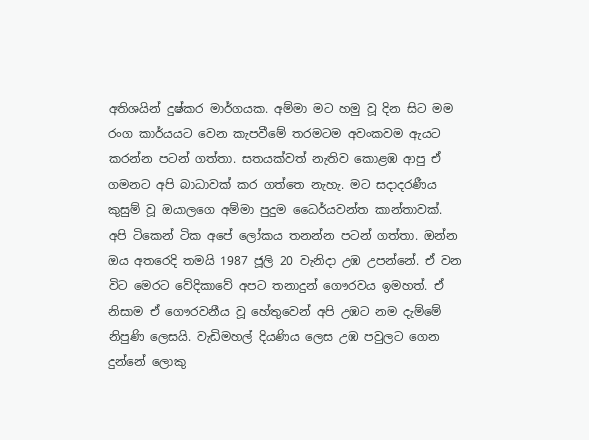අතිශයින් දුෂ්කර මාර්ගයක. අම්මා මට හමු වූ දින සිට මම රංග කාර්යයට වෙන කැපවීමේ තරමටම අවංකවම ඇයට කරන්න පටන් ගත්තා. සතයක්වත් නැතිව කොළඹ ආපු ඒ ගමනට අපි බාධාවක් කර ගත්තෙ නැහැ. මට සදාදරණීය කුසුම් වූ ඔයාලගෙ අම්මා පුදුම ධෛර්යවන්ත කාන්තාවක්. අපි ටිකෙන් ටික අපේ ලෝකය තනන්න පටන් ගත්තා. ඔන්න ඔය අතරෙදි තමයි 1987 ජූලි 20 වැනිදා උඹ උපන්නේ. ඒ වන විට මෙරට වේදිකාවේ අපට තනාදුන් ගෞරවය ඉමහත්. ඒ නිසාම ඒ ගෞරවනීය වූ හේතුවෙන් අපි උඹට නම දැම්මේ නිපුණි ලෙසයි. වැඩිමහල් දියණිය ලෙස උඹ පවුලට ගෙන දුන්නේ ලොකු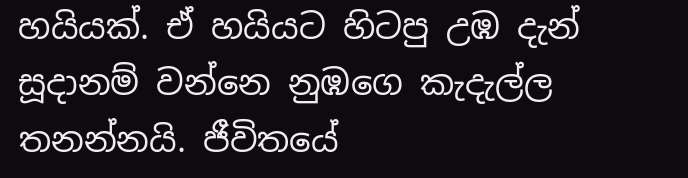හයියක්. ඒ හයියට හිටපු උඹ දැන් සූදානම් වන්නෙ නුඹගෙ කැදැල්ල තනන්නයි. ජීවිතයේ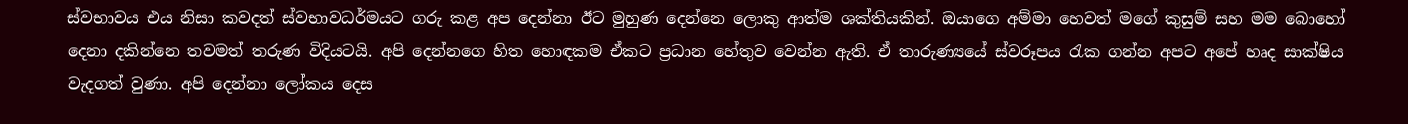ස්වභාවය එය නිසා කවදත් ස්වභාවධර්මයට ගරු කළ අප දෙන්නා ඊට මුහුණ දෙන්නෙ ලොකු ආත්ම ශක්තියකින්. ඔයාගෙ අම්මා හෙවත් මගේ කුසුම් සහ මම බොහෝ දෙනා දකින්නෙ තවමත් තරුණ විදියටයි. අපි දෙන්නගෙ හිත හොඳකම ඒකට ප්‍රධාන හේතුව වෙන්න ඇති. ඒ තාරුණ්‍යයේ ස්වරූපය රැක ගන්න අපට අපේ හෘද සාක්ෂිය වැදගත් වුණා. අපි දෙන්නා ලෝකය දෙස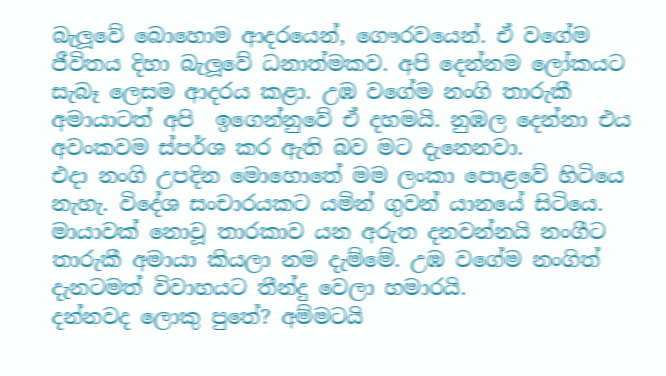බැලූවේ බොහොම ආදරයෙන්, ගෞරවයෙන්. ඒ වගේම ජීවිතය දිහා බැලූවේ ධනාත්මකව. අපි දෙන්නම ලෝකයට සැබෑ ලෙසම ආදරය කළා. උඹ වගේම නංගි තාරුකී අමායාටත් අපි  ඉගෙන්නුවේ ඒ දහමයි. නුඹල දෙන්නා එය අවංකවම ස්පර්ශ කර ඇති බව මට දැනෙනවා.
එදා නංගි උපදින මොහොතේ මම ලංකා පොළවේ හිටියෙ නැහැ. විදේශ සංචාරයකට යමින් ගුවන් යානයේ සිටියෙ. මායාවක් නොවූ තාරකාව යන අරුත දනවන්නයි නංගීට තාරුකී අමායා කියලා නම දැම්මේ. උඹ වගේම නංගිත් දැනටමත් විවාහයට තීන්දු වෙලා හමාරයි.
දන්නවද ලොකු පුතේ? අම්මටයි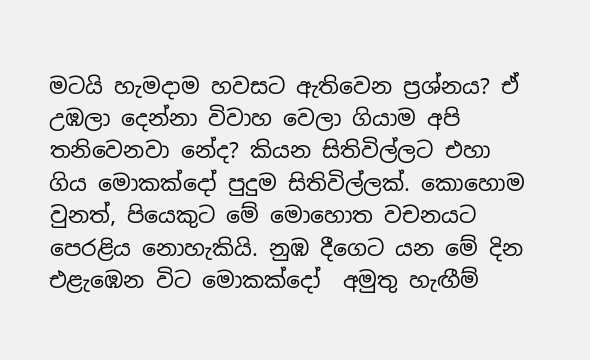මටයි හැමදාම හවසට ඇතිවෙන ප්‍රශ්නය? ඒ උඹලා දෙන්නා විවාහ වෙලා ගියාම අපි තනිවෙනවා නේද? කියන සිතිවිල්ලට එහා ගිය මොකක්දෝ පුදුම සිතිවිල්ලක්. කොහොම වුනත්, පියෙකුට මේ මොහොත වචනයට පෙරළිය නොහැකියි. නුඹ දීගෙට යන මේ දින එළැඹෙන විට මොකක්දෝ  අමුතු හැඟීම්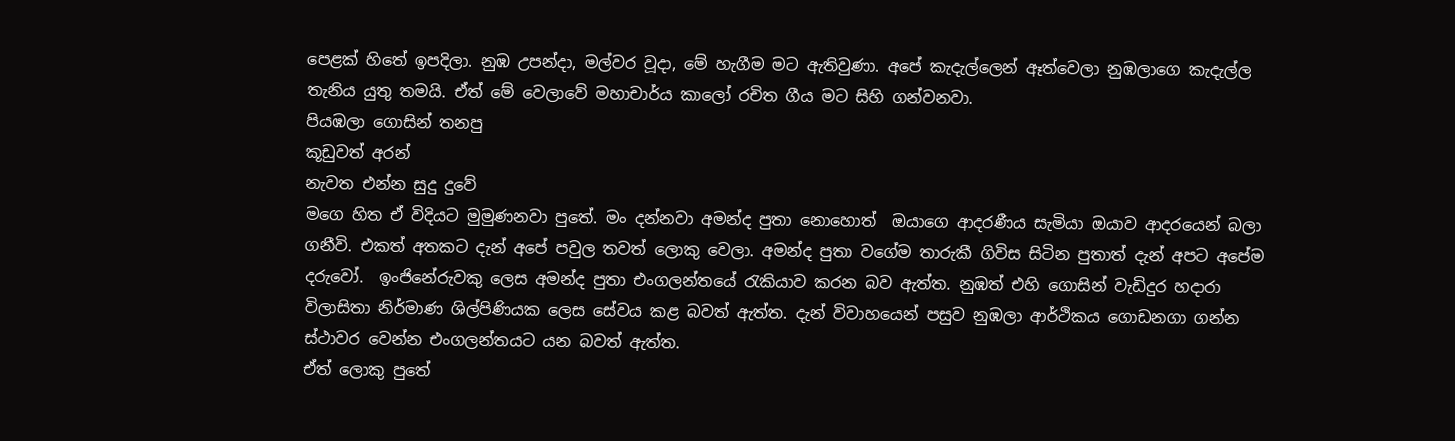පෙළක් හිතේ ඉපදිලා. නුඹ උපන්දා, මල්වර වූදා, මේ හැගීම මට ඇතිවුණා. අපේ කැදැල්ලෙන් ඈත්වෙලා නුඹලාගෙ කැදැල්ල තැනිය යුතු තමයි. ඒත් මේ වෙලාවේ මහාචාර්ය කාලෝ රචිත ගීය මට සිහි ගන්වනවා.
පියඹලා ගොසින් තනපු
කූඩුවත් අරන්
නැවත එන්න සුදු දුවේ
මගෙ හිත ඒ විදියට මුමුණනවා පුතේ. මං දන්නවා අමන්ද පුතා නොහොත්  ඔයාගෙ ආදරණීය සැමියා ඔයාව ආදරයෙන් බලා ගනීවි. එකත් අතකට දැන් අපේ පවුල තවත් ලොකු වෙලා. අමන්ද පුතා වගේම තාරුකී ගිවිස සිටින පුතාත් දැන් අපට අපේම දරුවෝ.  ඉංජිනේරුවකු ලෙස අමන්ද පුතා එංගලන්තයේ රැකියාව කරන බව ඇත්ත. නුඹත් එහි ගොසින් වැඩිදුර හදාරා විලාසිතා නිර්මාණ ශිල්පිණියක ලෙස සේවය කළ බවත් ඇත්ත. දැන් විවාහයෙන් පසුව නුඹලා ආර්ථිකය ගොඩනගා ගන්න ස්ථාවර වෙන්න එංගලන්තයට යන බවත් ඇත්ත.
ඒත් ලොකු පුතේ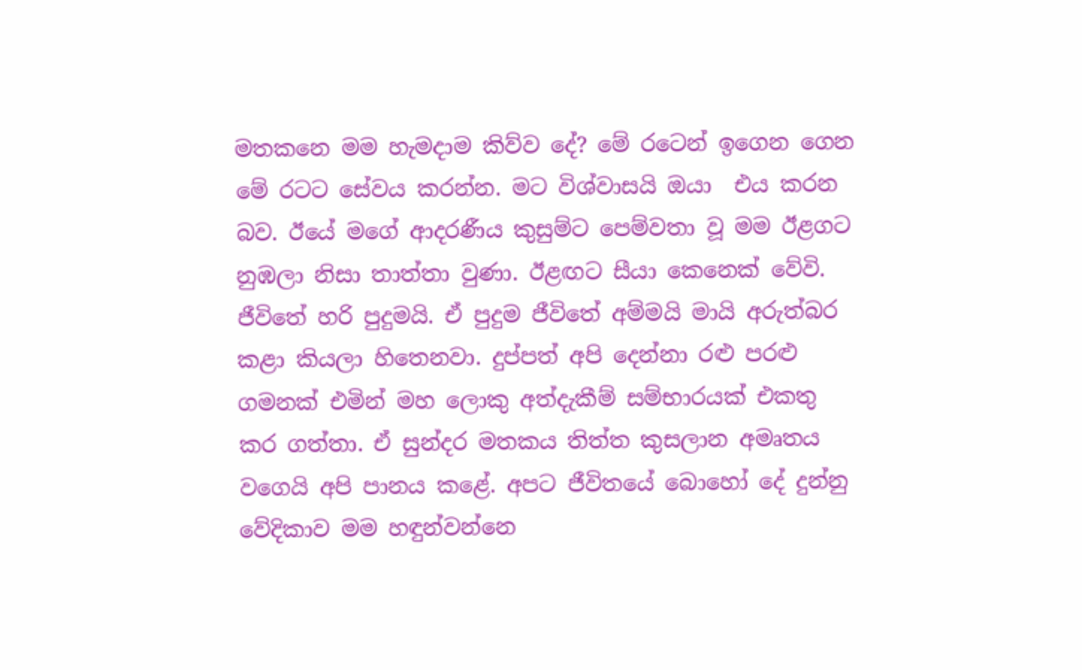මතකනෙ මම හැමදාම කිව්ව දේ? මේ රටෙන් ඉගෙන ගෙන මේ රටට සේවය කරන්න. මට විශ්වාසයි ඔයා  එය කරන බව. ඊයේ මගේ ආදරණීය කුසුම්ට පෙම්වතා වූ මම ඊළගට නුඹලා නිසා තාත්තා වුණා. ඊළඟට සීයා කෙනෙක් වේවි. ජීවිතේ හරි පුදුමයි. ඒ පුදුම ජීවිතේ අම්මයි මායි අරුත්බර කළා කියලා හිතෙනවා. දුප්පත් අපි දෙන්නා රළු පරළු ගමනක් එමින් මහ ලොකු අත්දැකීම් සම්භාරයක් එකතු කර ගත්තා. ඒ සුන්දර මතකය තිත්ත කුසලාන අමෘතය වගෙයි අපි පානය කළේ. අපට ජීවිතයේ බොහෝ දේ දුන්නු වේදිකාව මම හඳුන්වන්නෙ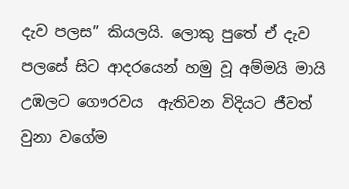දැව පලස” කියලයි. ලොකු පුතේ ඒ දැව පලසේ සිට ආදරයෙන් හමු වූ අම්මයි මායි උඹලට ගෞරවය  ඇතිවන විදියට ජීවත් වුනා වගේම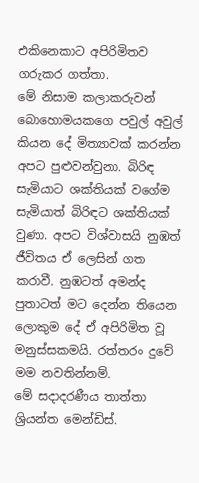එකිනෙකාට අපිරිමිතව ගරුකර ගත්තා.
මේ නිසාම කලාකරුවන් බොහොමයකගෙ පවුල් අවුල් කියන දේ මිත්‍යාවක් කරන්න අපට පුළුවන්වුනා. බිරිඳ සැමියාට ශක්තියක් වගේම සැමියාත් බිරිඳට ශක්තියක් වුණා. අපට විශ්වාසයි නුඹත් ජීවිතය ඒ ලෙසින් ගත කරාවී. නුඹටත් අමන්ද පුතාටත් මට දෙන්න තියෙන ලොකුම දේ ඒ අපිරිමිත වූ මනුස්සකමයි. රත්තරං දුවේ මම නවතින්නම්.
මේ සදාදරණීය තාත්තා
ශ්‍රියන්ත මෙන්ඩිස්.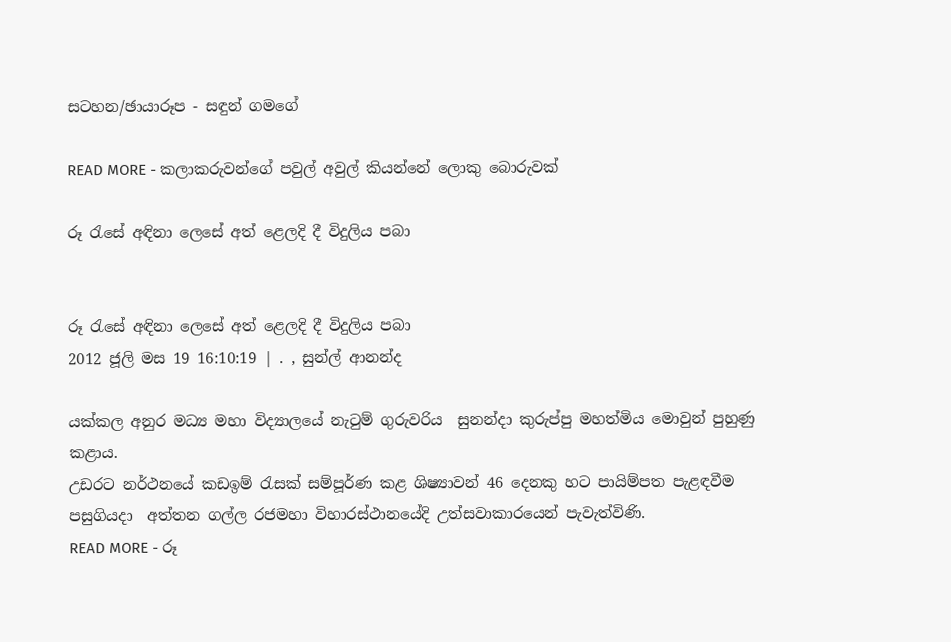සටහන/ඡායාරූප - සඳුන් ගමගේ

READ MORE - කලාකරුවන්ගේ පවුල් අවුල් කියන්නේ ලොකු බොරුවක්

රූ රැසේ අඳිනා ලෙසේ අත් ළෙලදි දී විදුලිය පබා


රූ රැසේ අඳිනා ලෙසේ අත් ළෙලදි දී විදුලිය පබා
2012 ජූලි මස 19 16:10:19 | . , සුන්ල් ආනන්ද

යක්කල අනුර මධ්‍ය මහා විද්‍යාලයේ නැටුම් ගුරුවරිය  සුනන්දා කුරුප්පු මහත්මිය මොවුන් පුහුණු කළාය.
උඩරට නර්ථනයේ කඩඉම් රැසක් සම්පූර්ණ කළ ශිෂ්‍යාවන් 46 දෙනකු හට පායිම්පත පැළඳවීම පසුගියදා  අත්තන ගල්ල රජමහා විහාරස්ථානයේදි උත්සවාකාරයෙන් පැවැත්විණි.
READ MORE - රූ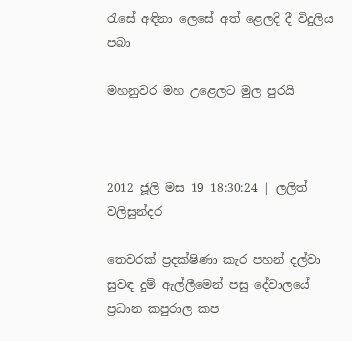රැසේ අඳිනා ලෙසේ අත් ළෙලදි දී විදුලිය පබා

මහනුවර මහ උළෙලට මුල පුරයි



2012 ජූලි මස 19 18:30:24 | ලලිත් වලිසුන්දර

තෙවරක් ප්‍රදක්ෂිණා කැර පහන් දල්වා සුවඳ දුම් ඇල්ලීමෙන් පසු දේවාලයේ ප්‍රධාන කපුරාල කප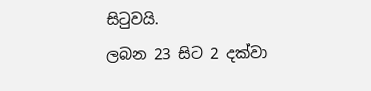සිටුවයි.
ලබන 23 සිට 2 දක්වා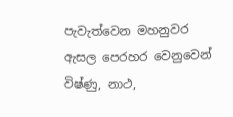පැවැත්වෙන මහනුවර ඇසල පෙරහර වෙනුවෙන් විෂ්ණු, නාථ,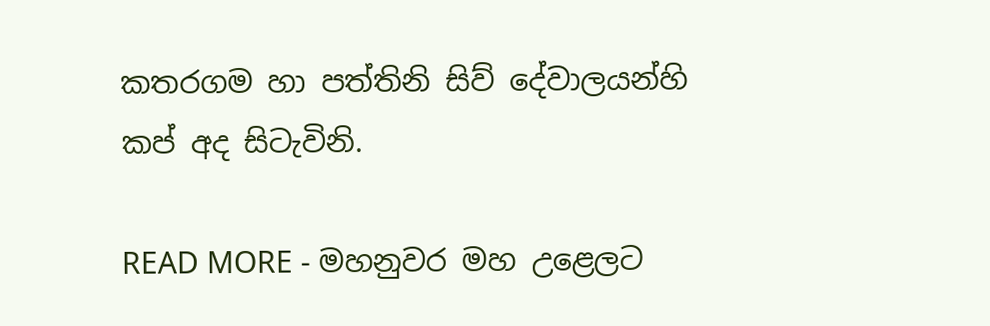කතරගම හා පත්තිනි සිව් දේවාලයන්හි කප් අද සිටැවිනි.

READ MORE - මහනුවර මහ උළෙලට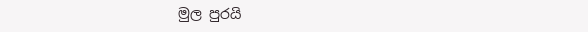මුල පුරයි